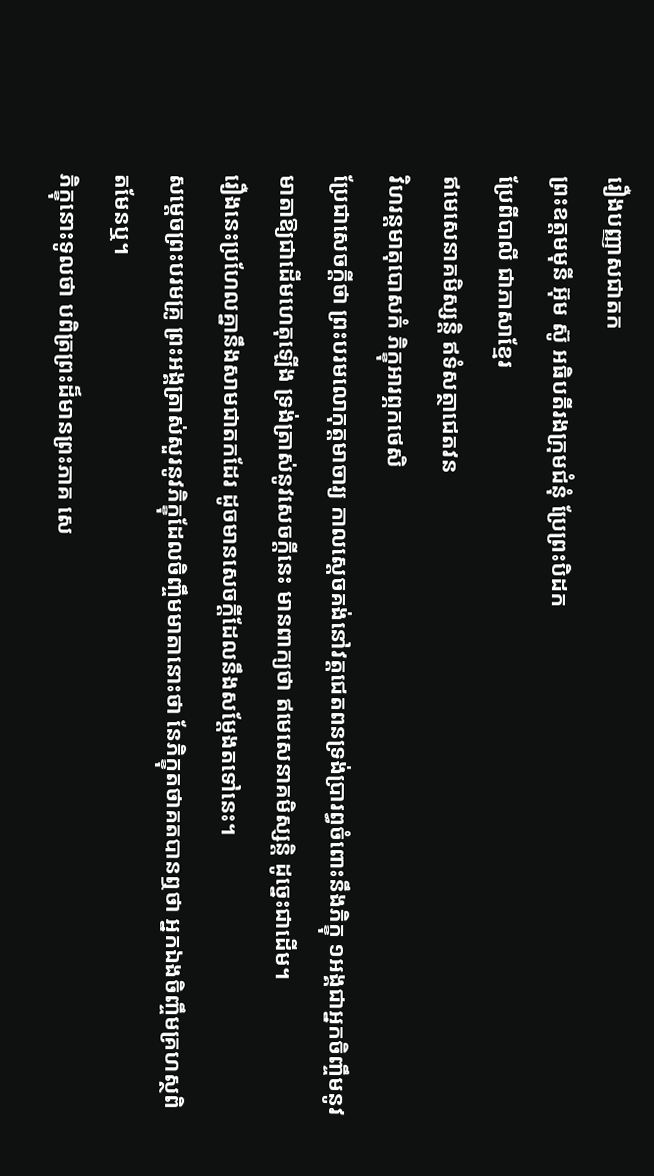រឿងបញ្ញាសជាតក
ព្រះឧត្ដមមុនី អ៊ុម ស៊ូ អធិបតីរងក្រុមជំនុំ ប្រែព្រះបិដក
ប្រែពីបាលី ជាភាសាខ្មែរ
ឥមេសេនាគមិស្សន្តិ ឥទំសត្ថាជេតវន
វិហរន្តមាតុបោសកំ ភិក្ខុអារព្ភកថេសិ
ប្រែជាសេចក្ដីថា ព្រះបរមលោកុត្តមាចារ្យ កាលស្ដេចគង់នៅវត្តជេតពនទ្រង់ប្រារព្ធចំពោះនឹងភិក្ខុ ១អង្គជាអ្នកចិញ្ចឹមនូវមាតាឱ្យជាដើមហេតុឡើង ទ្រង់ត្រាស់នូវសេចក្ដីនេះ មានពាក្យថា ឥមេសេនាគមិស្សន្តិ ដូច្នេះជាដើម។
រឿងនេះប្រហែលគ្នានឹងសាមជាតកដែរ ដូចមានសេចក្ដីដែលនឹងសម្ដែងតទៅនេះ។
សម្ដេចព្រះបរមគ្រូ ព្រះអង្គត្រាស់សួរនូវភិក្ខុដែលចិញ្ចឹមមាតានោះថា នែភិក្ខុតថាគតបានឮថា អ្នកឯងចិញ្ចឹមគ្រហស្ថពិតមែនឬ។
ភិក្ខុនោះទូលថា បពិត្រព្រះដ៏មានព្រះភាគ សេ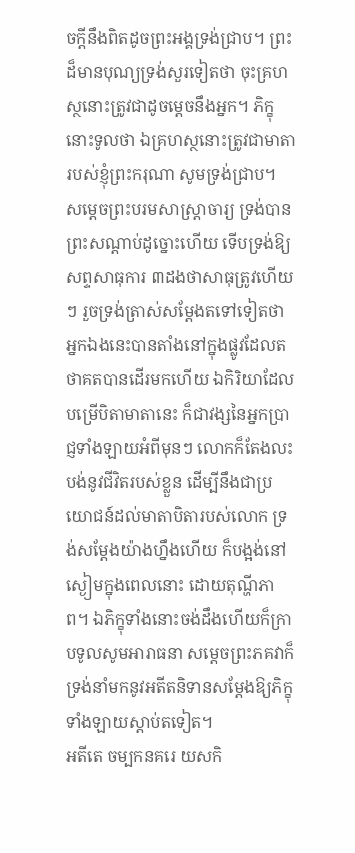ចក្ដីនឹងពិតដូចព្រះអង្គទ្រង់ជ្រាប។ ព្រះដ៏មានបុណ្យទ្រង់សួរទៀតថា ចុះគ្រហស្ថនោះត្រូវជាដូចម្ដេចនឹងអ្នក។ ភិក្ខុនោះទូលថា ឯគ្រហស្ថនោះត្រូវជាមាតារបស់ខ្ញុំព្រះករុណា សូមទ្រង់ជ្រាប។
សម្ដេចព្រះបរមសាស្ត្រាចារ្យ ទ្រង់បានព្រះសណ្ដាប់ដូច្នោះហើយ ទើបទ្រង់ឱ្យសព្ទសាធុការ ៣ដងថាសាធុត្រូវហើយៗ រួចទ្រង់ត្រាស់សម្ដែងតទៅទៀតថា អ្នកឯងនេះបានតាំងនៅក្នុងផ្លូវដែលតថាគតបានដើរមកហើយ ឯកិរិយាដែលបម្រើបិតាមាតានេះ ក៏ជាវង្សនៃអ្នកប្រាជ្ញទាំងឡាយអំពីមុនៗ លោកក៏តែងលះបង់នូវជីវិតរបស់ខ្លួន ដើម្បីនឹងជាប្រយោជន៍ដល់មាតាបិតារបស់លោក ទ្រង់សម្ដែងយ៉ាងហ្នឹងហើយ ក៏បង្អង់នៅស្ងៀមក្នុងពេលនោះ ដោយតុណ្ហីភាព។ ឯភិក្ខុទាំងនោះចង់ដឹងហើយក៏ក្រាបទូលសូមអារាធនា សម្ដេចព្រះភគវាក៏ទ្រង់នាំមកនូវអតីតនិទានសម្ដែងឱ្យភិក្ខុទាំងឡាយស្ដាប់តទៀត។
អតីតេ ចម្បកនគរេ យសកិ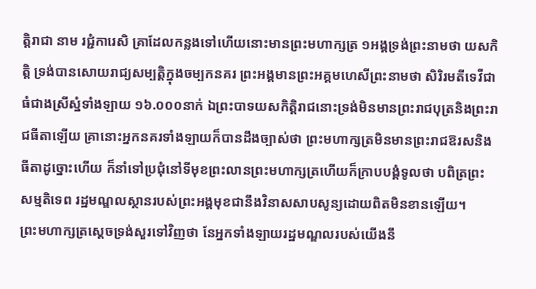ត្តិរាជា នាម រជ្ជំការេសិ គ្រាដែលកន្លងទៅហើយនោះមានព្រះមហាក្សត្រ ១អង្គទ្រង់ព្រះនាមថា យសកិត្តិ ទ្រង់បានសោយរាជ្យសម្បត្តិក្នុងចម្បកនគរ ព្រះអង្គមានព្រះអគ្គមហេសីព្រះនាមថា សិរិរមតីទេវីជាធំជាងស្រីស្នំទាំងឡាយ ១៦.០០០នាក់ ឯព្រះបាទយសកិត្តិរាជនោះទ្រង់មិនមានព្រះរាជបុត្រនិងព្រះរាជធីតាឡើយ គ្រានោះអ្នកនគរទាំងឡាយក៏បានដឹងច្បាស់ថា ព្រះមហាក្សត្រមិនមានព្រះរាជឱរសនិងធីតាដូច្នោះហើយ ក៏នាំទៅប្រជុំនៅទីមុខព្រះលានព្រះមហាក្សត្រហើយក៏ក្រាបបង្គំទូលថា បពិត្រព្រះសម្មតិទេព រដ្ឋមណ្ឌលស្ថានរបស់ព្រះអង្គមុខជានឹងវិនាសសាបសូន្យដោយពិតមិនខានឡើយ។
ព្រះមហាក្សត្រស្ដេចទ្រង់សួរទៅវិញថា នែអ្នកទាំងឡាយរដ្ឋមណ្ឌលរបស់យើងនឹ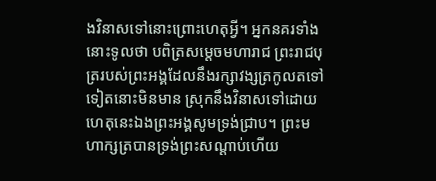ងវិនាសទៅនោះព្រោះហេតុអ្វី។ អ្នកនគរទាំងនោះទូលថា បពិត្រសម្ដេចមហារាជ ព្រះរាជបុត្ររបស់ព្រះអង្គដែលនឹងរក្សាវង្សត្រកូលតទៅទៀតនោះមិនមាន ស្រុកនឹងវិនាសទៅដោយហេតុនេះឯងព្រះអង្គសូមទ្រង់ជ្រាប។ ព្រះមហាក្សត្របានទ្រង់ព្រះសណ្ដាប់ហើយ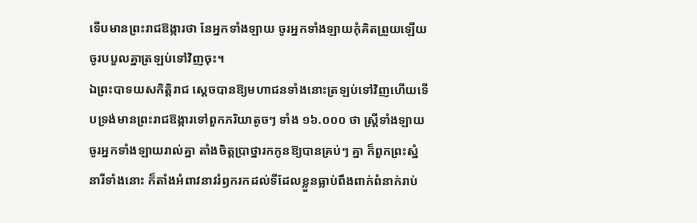ទើបមានព្រះរាជឱង្ការថា នែអ្នកទាំងឡាយ ចូរអ្នកទាំងឡាយកុំគិតព្រួយឡើយ ចូរបបួលគ្នាត្រឡប់ទៅវិញចុះ។
ឯព្រះបាទយសកិត្តិរាជ ស្ដេចបានឱ្យមហាជនទាំងនោះត្រឡប់ទៅវិញហើយទើបទ្រង់មានព្រះរាជឱង្ការទៅពួកភរិយាតូចៗ ទាំង ១៦.០០០ ថា ស្ត្រីទាំងឡាយចូរអ្នកទាំងឡាយរាល់គ្នា តាំងចិត្តប្រាថ្នារកកូនឱ្យបានគ្រប់ៗ គ្នា ក៏ពួកព្រះស្នំនារីទាំងនោះ ក៏តាំងអំពាវនាវរំឭករកដល់ទីដែលខ្លួនធ្លាប់ពឹងពាក់ពំនាក់រាប់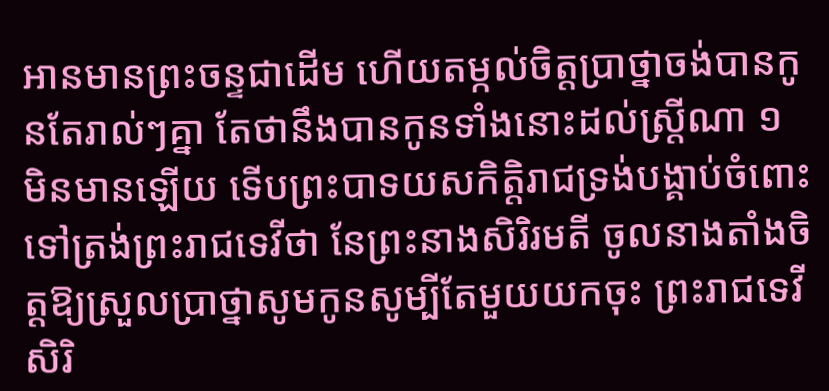អានមានព្រះចន្ទជាដើម ហើយតម្កល់ចិត្តប្រាថ្នាចង់បានកូនតែរាល់ៗគ្នា តែថានឹងបានកូនទាំងនោះដល់ស្ត្រីណា ១ មិនមានឡើយ ទើបព្រះបាទយសកិត្តិរាជទ្រង់បង្គាប់ចំពោះទៅត្រង់ព្រះរាជទេវីថា នែព្រះនាងសិរិរមតី ចូលនាងតាំងចិត្តឱ្យស្រួលប្រាថ្នាសូមកូនសូម្បីតែមួយយកចុះ ព្រះរាជទេវីសិរិ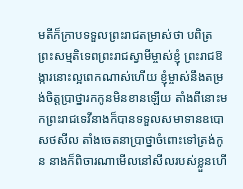មតីក៏ក្រាបទទួលព្រះរាជតម្រាស់ថា បពិត្រព្រះសម្មតិទេពព្រះរាជស្វាមីម្ចាស់ខ្ញុំ ព្រះរាជឱង្ការនោះល្អពេកណាស់ហើយ ខ្ញុំម្ចាស់នឹងតម្រង់ចិត្តប្រាថ្នារកកូនមិនខានឡើយ តាំងពីនោះមកព្រះរាជទេវីនាងក៏បានទទួលសមាទានឧបោសថសីល តាំងចេតនាប្រាថ្នាចំពោះទៅត្រង់កូន នាងក៏ពិចារណាមើលនៅសីលរបស់ខ្លួនហើ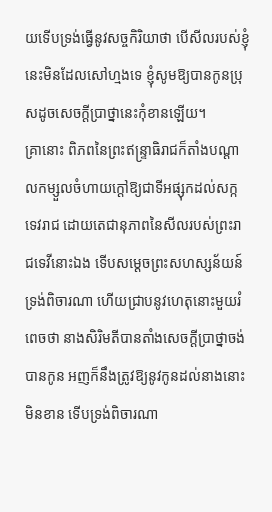យទើបទ្រង់ធ្វើនូវសច្ចកិរិយាថា បើសីលរបស់ខ្ញុំនេះមិនដែលសៅហ្មងទេ ខ្ញុំសូមឱ្យបានកូនប្រុសដូចសេចក្ដីប្រាថ្នានេះកុំខានឡើយ។
គ្រានោះ ពិភពនៃព្រះឥន្ទ្រាធិរាជក៏តាំងបណ្ដាលកម្សួលចំហាយក្ដៅឱ្យជាទីអផ្សុកដល់សក្កទេវរាជ ដោយតេជានុភាពនៃសីលរបស់ព្រះរាជទេវីនោះឯង ទើបសម្ដេចព្រះសហស្សន័យន៍ទ្រង់ពិចារណា ហើយជ្រាបនូវហេតុនោះមួយរំពេចថា នាងសិរិមតីបានតាំងសេចក្ដីប្រាថ្នាចង់បានកូន អញក៏នឹងត្រូវឱ្យនូវកូនដល់នាងនោះមិនខាន ទើបទ្រង់ពិចារណា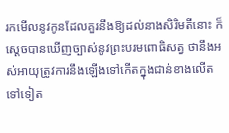រកមើលនូវកូនដែលគួរនឹងឱ្យដល់នាងសិរិមតីនោះ ក៏ស្ដេចបានឃើញច្បាស់នូវព្រះបរមពោធិសត្វ ថានឹងអស់អាយុត្រូវការនឹងឡើងទៅកើតក្នុងជាន់ខាងលើតទៅទៀត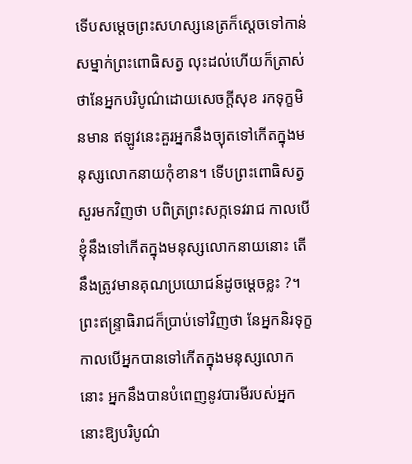ទើបសម្ដេចព្រះសហស្សនេត្រក៏ស្ដេចទៅកាន់សម្នាក់ព្រះពោធិសត្វ លុះដល់ហើយក៏ត្រាស់ថានែអ្នកបរិបូណ៌ដោយសេចក្ដីសុខ រកទុក្ខមិនមាន ឥឡូវនេះគួរអ្នកនឹងច្យុតទៅកើតក្នុងមនុស្សលោកនាយកុំខាន។ ទើបព្រះពោធិសត្វសួរមកវិញថា បពិត្រព្រះសក្កទេវរាជ កាលបើខ្ញុំនឹងទៅកើតក្នុងមនុស្សលោកនាយនោះ តើនឹងត្រូវមានគុណប្រយោជន៍ដូចម្ដេចខ្លះ ?។ ព្រះឥន្ទ្រាធិរាជក៏ប្រាប់ទៅវិញថា នែអ្នកនិរទុក្ខ កាលបើអ្នកបានទៅកើតក្នុងមនុស្សលោកនោះ អ្នកនឹងបានបំពេញនូវបារមីរបស់អ្នកនោះឱ្យបរិបូណ៌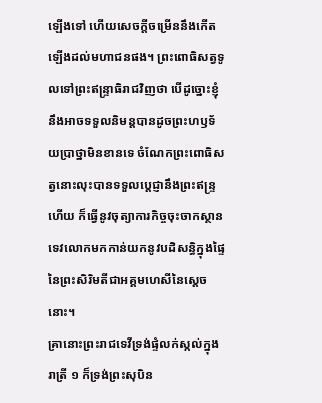ឡើងទៅ ហើយសេចក្ដីចម្រើននឹងកើតឡើងដល់មហាជនផង។ ព្រះពោធិសត្វទូលទៅព្រះឥន្ទ្រាធិរាជវិញថា បើដូច្នោះខ្ញុំនឹងអាចទទួលនិមន្តបានដូចព្រះហឫទ័យប្រាថ្នាមិនខានទេ ចំណែកព្រះពោធិសត្វនោះលុះបានទទួលប្ដេជ្ញានឹងព្រះឥន្ទ្រហើយ ក៏ធ្វើនូវចុត្យាការកិច្ចចុះចាកស្ថានទេវលោកមកកាន់យកនូវបដិសន្ធិក្នុងផ្ទៃនៃព្រះសិរិមតីជាអគ្គមហេសីនៃស្ដេចនោះ។
គ្រានោះព្រះរាជទេវីទ្រង់ផ្ទំលក់ស្កល់ក្នុងរាត្រី ១ ក៏ទ្រង់ព្រះសុបិន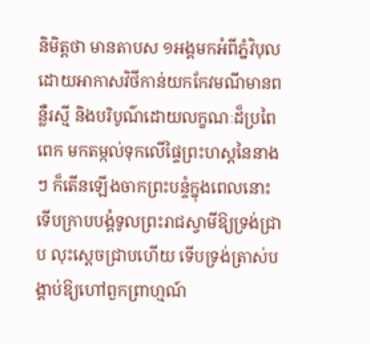និមិត្តថា មានតាបស ១អង្គមកអំពីភ្នំវិបុលដោយអាកាសវិថីកាន់យកកែវមណីមានពន្លឺរស្មី និងបរិបូណ៌ដោយលក្ខណៈដ៏ប្រពៃពេក មកតម្កល់ទុកលើផ្ទៃព្រះហស្តនៃនាង ៗ ក៏តើនឡើងចាកព្រះបន្ទំក្នុងពេលនោះ ទើបក្រាបបង្គំទូលព្រះរាជស្វាមីឱ្យទ្រង់ជ្រាប លុះស្ដេចជ្រាបហើយ ទើបទ្រង់ត្រាស់បង្គាប់ឱ្យហៅពួកព្រាហ្មណ៍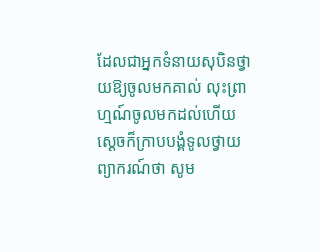ដែលជាអ្នកទំនាយសុបិនថ្វាយឱ្យចូលមកគាល់ លុះព្រាហ្មណ៍ចូលមកដល់ហើយ ស្ដេចក៏ក្រាបបង្គំទូលថ្វាយព្យាករណ៍ថា សូម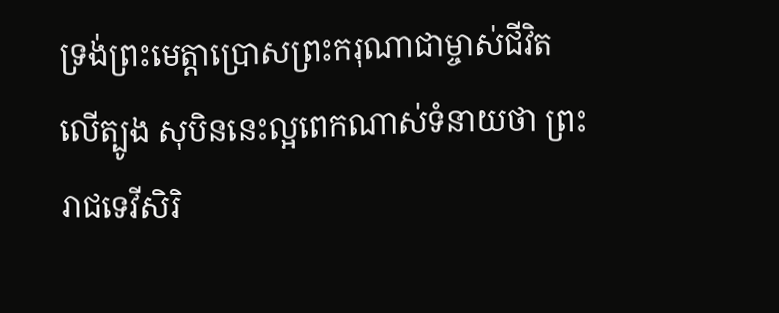ទ្រង់ព្រះមេត្តាប្រោសព្រះករុណាជាម្ចាស់ជីវិតលើត្បូង សុបិននេះល្អពេកណាស់ទំនាយថា ព្រះរាជទេវីសិរិ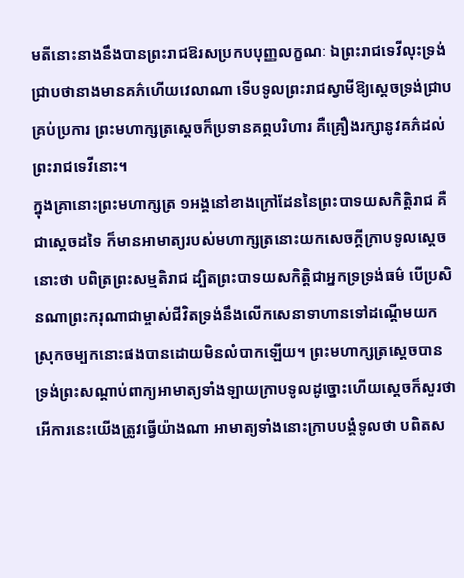មតីនោះនាងនឹងបានព្រះរាជឱរសប្រកបបុញ្ញលក្ខណៈ ឯព្រះរាជទេវីលុះទ្រង់ជ្រាបថានាងមានគភ៌ហើយវេលាណា ទើបទូលព្រះរាជស្វាមីឱ្យស្ដេចទ្រង់ជា្របគ្រប់ប្រការ ព្រះមហាក្សត្រស្ដេចក៏ប្រទានគព្ភបរិហារ គឺគ្រឿងរក្សានូវគភ៌ដល់ព្រះរាជទេវីនោះ។
ក្នុងគ្រានោះព្រះមហាក្សត្រ ១អង្គនៅខាងក្រៅដែននៃព្រះបាទយសកិត្តិរាជ គឺជាស្ដេចដទៃ ក៏មានអាមាត្យរបស់មហាក្សត្រនោះយកសេចក្ដីក្រាបទូលស្ដេចនោះថា បពិត្រព្រះសម្មតិរាជ ដ្បិតព្រះបាទយសកិត្តិជាអ្នកទ្រទ្រង់ធម៌ បើប្រសិនណាព្រះករុណាជាម្ចាស់ជីវិតទ្រង់នឹងលើកសេនាទាហានទៅដណ្ដើមយកស្រុកចម្បកនោះផងបានដោយមិនលំបាកឡើយ។ ព្រះមហាក្សត្រស្ដេចបានទ្រង់ព្រះសណ្ដាប់ពាក្យអាមាត្យទាំងឡាយក្រាបទូលដូច្នោះហើយស្ដេចក៏សួរថា អើការនេះយើងត្រូវធ្វើយ៉ាងណា អាមាត្យទាំងនោះក្រាបបង្គំទូលថា បពិតស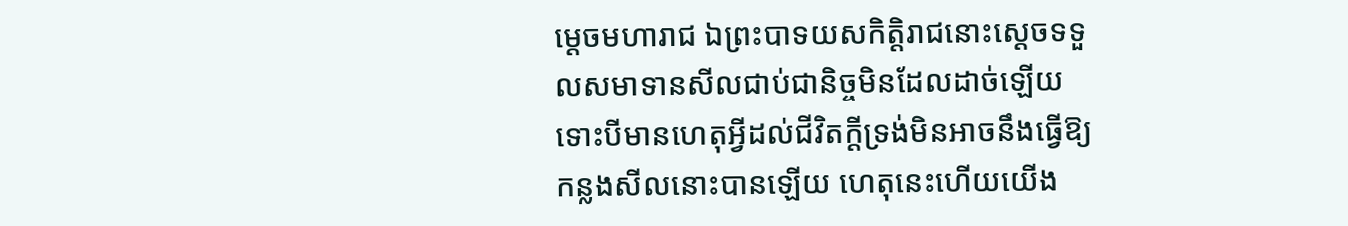ម្ដេចមហារាជ ឯព្រះបាទយសកិតិ្តរាជនោះស្ដេចទទួលសមាទានសីលជាប់ជានិច្ចមិនដែលដាច់ឡើយ ទោះបីមានហេតុអ្វីដល់ជីវិតក្ដីទ្រង់មិនអាចនឹងធ្វើឱ្យកន្លងសីលនោះបានឡើយ ហេតុនេះហើយយើង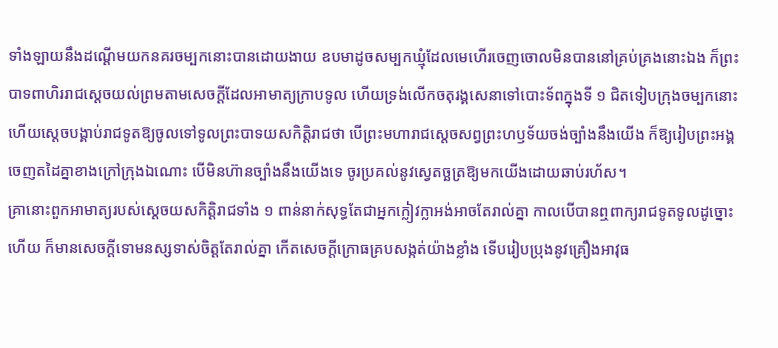ទាំងឡាយនឹងដណ្ដើមយកនគរចម្បកនោះបានដោយងាយ ឧបមាដូចសម្បកឃ្មុំដែលមេហើរចេញចោលមិនបាននៅគ្រប់គ្រងនោះឯង ក៏ព្រះបាទពាហិររាជស្ដេចយល់ព្រមតាមសេចក្ដីដែលអាមាត្យក្រាបទូល ហើយទ្រង់លើកចតុរង្គសេនាទៅបោះទ័ពក្នុងទី ១ ជិតទៀបក្រុងចម្បកនោះ ហើយស្ដេចបង្គាប់រាជទូតឱ្យចូលទៅទូលព្រះបាទយសកិត្តិរាជថា បើព្រះមហារាជស្ដេចសព្វព្រះហឫទ័យចង់ច្បាំងនឹងយើង ក៏ឱ្យរៀបព្រះអង្គចេញតដៃគ្នាខាងក្រៅក្រុងឯណោះ បើមិនហ៊ានច្បាំងនឹងយើងទេ ចូរប្រគល់នូវស្វេតច្ឆត្រឱ្យមកយើងដោយឆាប់រហ័ស។
គ្រានោះពួកអាមាត្យរបស់ស្ដេចយសកិត្តិរាជទាំង ១ ពាន់នាក់សុទ្ធតែជាអ្នកក្លៀវក្លាអង់អាចតែរាល់គ្នា កាលបើបានឮពាក្យរាជទូតទូលដូច្នោះហើយ ក៏មានសេចក្ដីទោមនស្សទាស់ចិត្តតែរាល់គ្នា កើតសេចក្ដីក្រោធគ្របសង្កត់យ៉ាងខ្លាំង ទើបរៀបប្រុងនូវគ្រឿងអាវុធ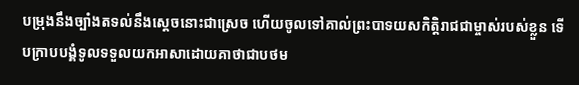បម្រុងនឹងច្បាំងតទល់នឹងស្ដេចនោះជាស្រេច ហើយចូលទៅគាល់ព្រះបាទយសកិត្តិរាជជាម្ចាស់របស់ខ្លួន ទើបក្រាបបង្គំទូលទទួលយកអាសាដោយគាថាជាបថម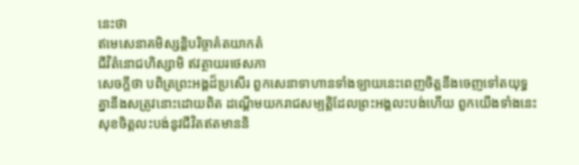នេះថា
ឥមេសេនាគមិស្សន្តិបរិច្ចាគំតយាកតំ
ជីវិតំនោជហិស្សាមិ ឥវត្ថាយរថេសភា
សេចក្ដីថា បពិត្រព្រះអង្គដ៏ប្រសើរ ពួកសេនាទាហានទាំងឡាយនេះពេញចិត្តនឹងចេញទៅតយុទ្ធគ្នានឹងសត្រូវនោះដោយពិត ដណ្ដើមយករាជសម្បត្តិដែលព្រះអង្គលះបង់ហើយ ពួកយើងទាំងនេះសុខចិត្តលះបង់នូវជីវិតឥតមាននិ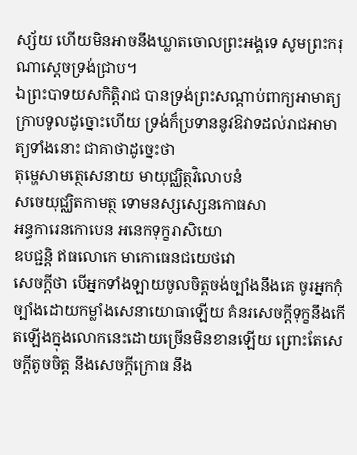ស្ស័យ ហើយមិនអាចនឹងឃ្លាតចោលព្រះអង្គទេ សូមព្រះករុណាស្ដេចទ្រង់ជ្រាប។
ឯព្រះបាទយសកិត្តិរាជ បានទ្រង់ព្រះសណ្ដាប់ពាក្យអាមាត្យក្រាបទូលដូច្នោះហើយ ទ្រង់ក៏ប្រទាននូវឱវាទដល់រាជអាមាត្យទាំងនោះ ជាគាថាដូច្នេះថា
តុម្ហេសាមត្ថេសេនាយ មាយុជ្ឈិត្ថវិលោបនំ
សចេយុជ្ឈិតកាមត្ថ ទោមនស្សស្សេនកោធសា
អន្ធការេនកោបេន អនេកទុក្ខរាសិយោ
ឧបជ្ជន្តិ ឥធលោកេ មាកោធេនជយេថវោ
សេចក្ដីថា បើអ្នកទាំងឡាយចូលចិត្តចង់ច្បាំងនឹងគេ ចូរអ្នកកុំច្បាំងដោយកម្លាំងសេនាយោធាឡើយ គំនរសេចក្ដីទុក្ខនឹងកើតឡើងក្នុងលោកនេះដោយច្រើនមិនខានឡើយ ព្រោះតែសេចក្ដីតូចចិត្ត នឹងសេចក្ដីក្រោធ នឹង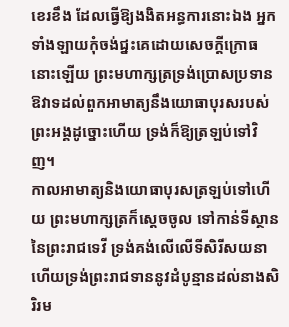ខេរខឹង ដែលធ្វើឱ្យងងិតអន្ធការនោះឯង អ្នកទាំងឡាយកុំចង់ជ្នះគេដោយសេចក្ដីក្រោធនោះឡើយ ព្រះមហាក្សត្រទ្រង់ប្រោសប្រទានឱវាទដល់ពួកអាមាត្យនឹងយោធាបុរសរបស់ព្រះអង្គដូច្នោះហើយ ទ្រង់ក៏ឱ្យត្រឡប់ទៅវិញ។
កាលអាមាត្យនិងយោធាបុរសត្រឡប់ទៅហើយ ព្រះមហាក្សត្រក៏ស្ដេចចូល ទៅកាន់ទីស្ថាននៃព្រះរាជទេវី ទ្រង់គង់លើលើទីសិរីសយនា ហើយទ្រង់ព្រះរាជទាននូវដំបូន្មានដល់នាងសិរិរម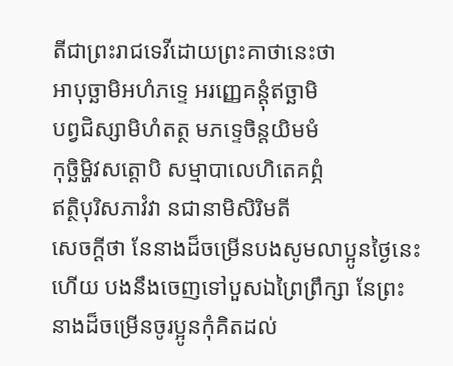តីជាព្រះរាជទេវីដោយព្រះគាថានេះថា
អាបុច្ឆាមិអហំភទ្ទេ អរញ្ញេគន្តុំឥច្ឆាមិ
បព្វជិស្សាមិហំតត្ថ មភទ្ទេចិន្តយិមមំ
កុច្ឆិមិ្ហវសត្តោបិ សម្មាបាលេហិតេគព្ភំ
ឥត្ថិបុរិសភាវំវា នជានាមិសិរិមតី
សេចក្ដីថា នែនាងដ៏ចម្រើនបងសូមលាប្អូនថ្ងៃនេះហើយ បងនឹងចេញទៅបួសឯព្រៃព្រឹក្សា នែព្រះនាងដ៏ចម្រើនចូរប្អូនកុំគិតដល់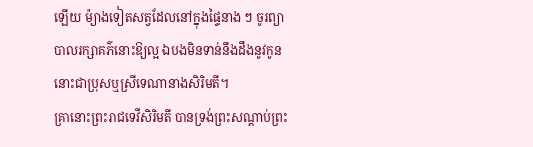ឡើយ ម៉្យាងទៀតសត្វដែលនៅក្នុងផ្ទៃនាង ៗ ចូរព្យាបាលរក្សាគភ៌នោះឱ្យល្អ ឯបងមិនទាន់នឹងដឹងនូវកូននោះជាប្រុសឬស្រីទេណានាងសិរិមតី។
គ្រានោះព្រះរាជទេវីសិរិមតី បានទ្រង់ព្រះសណ្ដាប់ព្រះ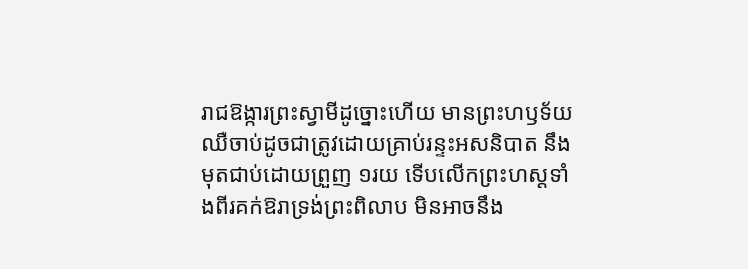រាជឱង្ការព្រះស្វាមីដូច្នោះហើយ មានព្រះហឫទ័យឈឺចាប់ដូចជាត្រូវដោយគ្រាប់រន្ទះអសនិបាត នឹងមុតជាប់ដោយព្រួញ ១រយ ទើបលើកព្រះហស្តទាំងពីរគក់ឱរាទ្រង់ព្រះពិលាប មិនអាចនឹង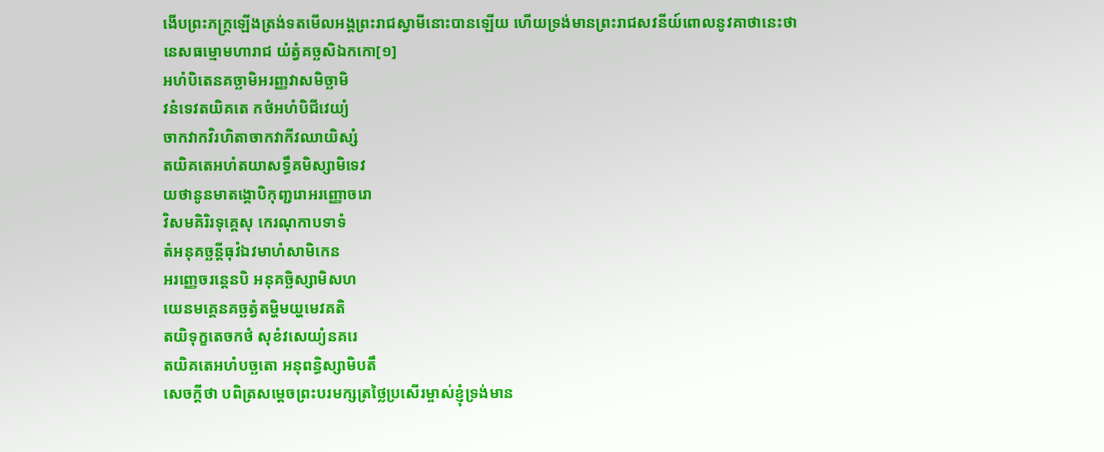ងើបព្រះភក្ត្រឡើងត្រង់ទតមើលអង្គព្រះរាជស្វាមីនោះបានឡើយ ហើយទ្រង់មានព្រះរាជសវនីយ៍ពោលនូវគាថានេះថា
នេសធម្មោមហារាជ យំត្វំគច្ឆសិឯកកោ[១]
អហំបិតេនគច្ឆាមិអរញ្ញវាសមិច្ឆាមិ
វនំទេវតយិគតេ កថំអហំបិជីវេយ្យំ
ចាកវាកវិរហិតាចាកវាកីវឈាយិស្សំ
តយិគតេអហំតយាសទ្ធឹគមិស្សាមិទេវ
យថានូនមាតង្គោបិកុញ្ជរោអរញ្ញោចរោ
វិសមគិរិរទុគ្គេសុ កេរណុកាបទាទំ
តំអនុគច្ឆន្តីធុវំឯវមាហំសាមិកេន
អរញ្ញេចរន្តេនបិ អនុគច្ឆិស្សាមិសហ
យេនមគ្គេនគច្ឆត្វំតម្ហិមយ្ហមេវគតិ
តយិទុក្ខតេចកថំ សុខំវសេយ្យំនគរេ
តយិគតេអហំបច្ឆតោ អនុពន្ធិស្សាមិបតឹ
សេចក្ដីថា បពិត្រសម្ដេចព្រះបរមក្សត្រថ្លៃប្រសើរម្ចាស់ខ្ញុំទ្រង់មាន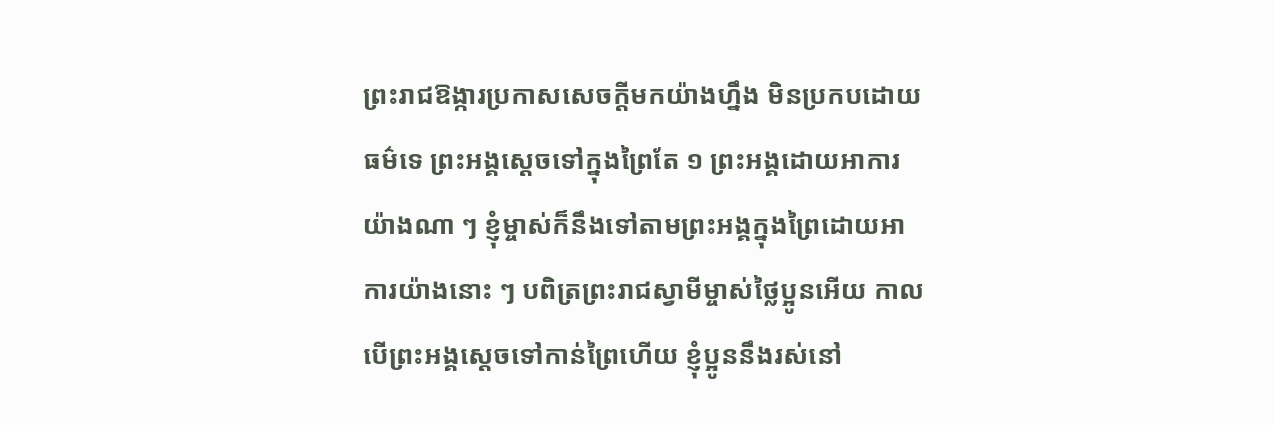ព្រះរាជឱង្ការប្រកាសសេចក្ដីមកយ៉ាងហ្នឹង មិនប្រកបដោយធម៌ទេ ព្រះអង្គស្ដេចទៅក្នុងព្រៃតែ ១ ព្រះអង្គដោយអាការយ៉ាងណា ៗ ខ្ញុំម្ចាស់ក៏នឹងទៅតាមព្រះអង្គក្នុងព្រៃដោយអាការយ៉ាងនោះ ៗ បពិត្រព្រះរាជស្វាមីម្ចាស់ថ្លៃប្អូនអើយ កាលបើព្រះអង្គស្ដេចទៅកាន់ព្រៃហើយ ខ្ញុំប្អូននឹងរស់នៅ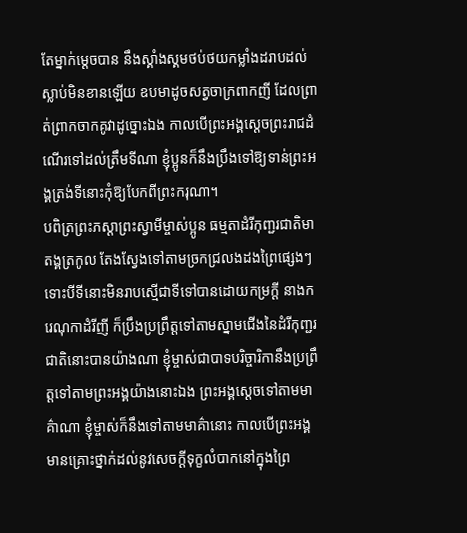តែម្នាក់ម្ដេចបាន នឹងស្គាំងស្គមថប់ថយកម្លាំងដរាបដល់ស្លាប់មិនខានឡើយ ឧបមាដូចសត្វចាក្រពាកញី ដែលព្រាត់ព្រាកចាកគូវាដូច្នោះឯង កាលបើព្រះអង្គស្ដេចព្រះរាជដំណើរទៅដល់ត្រឹមទីណា ខ្ញុំប្អូនក៏នឹងប្រឹងទៅឱ្យទាន់ព្រះអង្គត្រង់ទីនោះកុំឱ្យបែកពីព្រះករុណា។
បពិត្រព្រះភស្ដាព្រះស្វាមីម្ចាស់ប្អូន ធម្មតាដំរីកុញ្ជរជាតិមាតង្គត្រកូល តែងស្វែងទៅតាមច្រកជ្រលងដងព្រៃផ្សេងៗ ទោះបីទីនោះមិនរាបស្មើជាទីទៅបានដោយកម្រក្ដី នាងករេណុកាដំរីញី ក៏ប្រឹងប្រព្រឹត្តទៅតាមស្នាមជើងនៃដំរីកុញ្ជរជាតិនោះបានយ៉ាងណា ខ្ញុំម្ចាស់ជាបាទបរិច្ចារិកានឹងប្រព្រឹត្តទៅតាមព្រះអង្គយ៉ាងនោះឯង ព្រះអង្គស្ដេចទៅតាមមាគ៌ាណា ខ្ញុំម្ចាស់ក៏នឹងទៅតាមមាគ៌ានោះ កាលបើព្រះអង្គមានគ្រោះថ្នាក់ដល់នូវសេចក្ដីទុក្ខលំបាកនៅក្នុងព្រៃ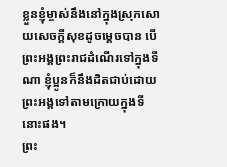ខ្លួនខ្ញុំម្ចាស់នឹងនៅក្នុងស្រុកសោយសេចក្ដីសុខដូចម្ដេចបាន បើព្រះអង្គព្រះរាជដំណើរទៅក្នុងទីណា ខ្ញុំប្អូនក៏នឹងដិតជាប់ដោយព្រះអង្គទៅតាមក្រោយក្នុងទីនោះផង។
ព្រះ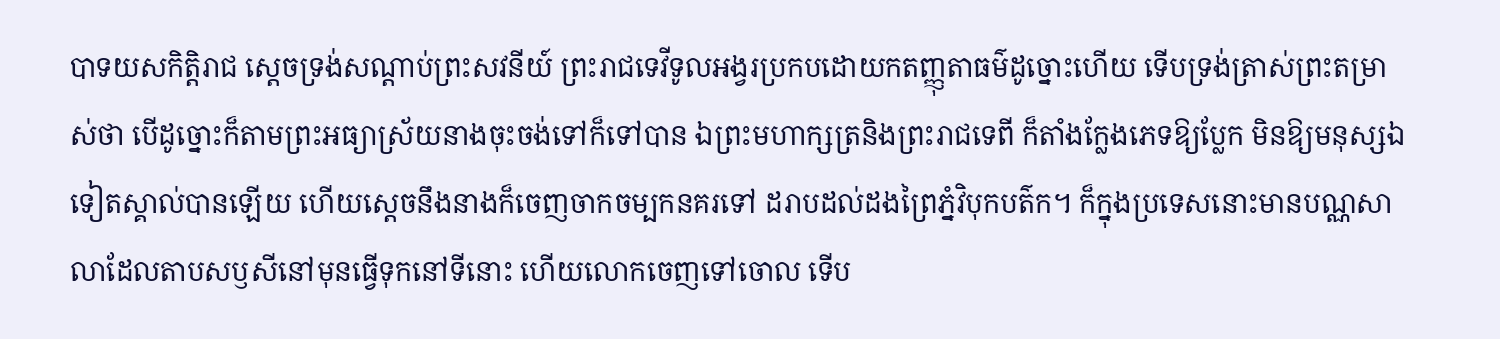បាទយសកិត្តិរាជ ស្ដេចទ្រង់សណ្ដាប់ព្រះសវនីយ៍ ព្រះរាជទេវីទូលអង្វរប្រកបដោយកតញ្ញុតាធម៌ដូច្នោះហើយ ទើបទ្រង់ត្រាស់ព្រះតម្រាស់ថា បើដូច្នោះក៏តាមព្រះអធ្យាស្រ័យនាងចុះចង់ទៅក៏ទៅបាន ឯព្រះមហាក្សត្រនិងព្រះរាជទេពី ក៏តាំងក្លែងភេទឱ្យប្លែក មិនឱ្យមនុស្សឯទៀតស្គាល់បានឡើយ ហើយស្ដេចនឹងនាងក៏ចេញចាកចម្បកនគរទៅ ដរាបដល់ដងព្រៃភ្នំវិបុកបត៌ក។ ក៏ក្នុងប្រទេសនោះមានបណ្ណសាលាដែលតាបសឫសីនៅមុនធ្វើទុកនៅទីនោះ ហើយលោកចេញទៅចោល ទើប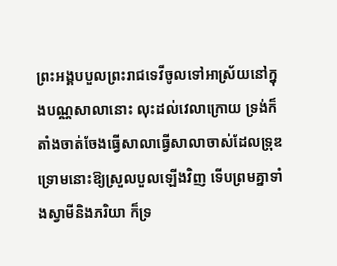ព្រះអង្គបបួលព្រះរាជទេវីចូលទៅអាស្រ័យនៅក្នុងបណ្ណសាលានោះ លុះដល់វេលាក្រោយ ទ្រង់ក៏តាំងចាត់ចែងធ្វើសាលាធ្វើសាលាចាស់ដែលទ្រុឌទ្រោមនោះឱ្យស្រួលបួលឡើងវិញ ទើបព្រមគ្នាទាំងស្វាមីនិងភរិយា ក៏ទ្រ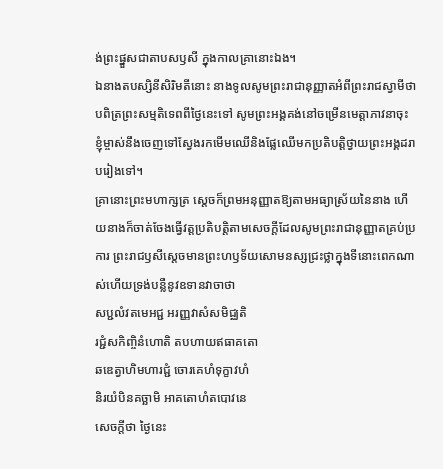ង់ព្រះផ្នួសជាតាបសឫសី ក្នុងកាលគ្រានោះឯង។
ឯនាងតបស្សិនីសិរិមតីនោះ នាងទូលសូមព្រះរាជានុញ្ញាតអំពីព្រះរាជស្វាមីថា បពិត្រព្រះសម្មតិទេពពីថ្ងៃនេះទៅ សូមព្រះអង្គគង់នៅចម្រើនមេត្តាភាវនាចុះ ខ្ញុំម្ចាស់នឹងចេញទៅស្វែងរកមើមឈើនិងផ្លែឈើមកប្រតិបត្តិថ្វាយព្រះអង្គដរាបរៀងទៅ។
គ្រានោះព្រះមហាក្សត្រ ស្ដេចក៏ព្រមអនុញ្ញាតឱ្យតាមអធ្យាស្រ័យនៃនាង ហើយនាងក៏ចាត់ចែងធ្វើវត្តប្រតិបត្តិតាមសេចក្ដីដែលសូមព្រះរាជានុញ្ញាតគ្រប់ប្រការ ព្រះរាជឫសីស្ដេចមានព្រះហឫទ័យសោមនស្សជ្រះថ្លាក្នុងទីនោះពេកណាស់ហើយទ្រង់បន្លឺនូវឧទានវាចាថា
សប្ជលំវតមេអជ្ជ អរញ្ញវាសំសមិជ្ឈតិ
រជ្ជំសកិញ្ចិនំហោតិ តបហាយឥធាគតោ
ឆឌេត្វាហិមហារជ្ជំ ចោរគេហំទុក្ខាវហំ
និរយំបិនគច្ឆាមិ អាគតោហំតបោវនេ
សេចក្ដីថា ថ្ងៃនេះ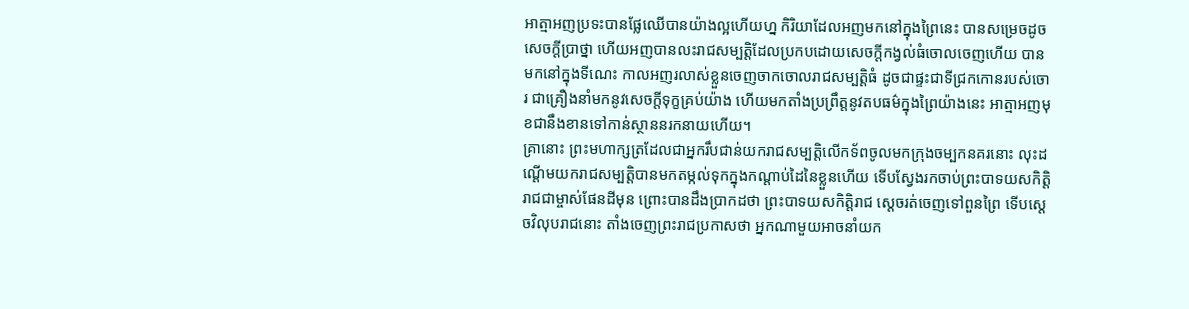អាត្មាអញប្រទះបានផ្លែឈើបានយ៉ាងល្អហើយហ្ន កិរិយាដែលអញមកនៅក្នុងព្រៃនេះ បានសម្រេចដូចសេចក្ដីប្រាថ្នា ហើយអញបានលះរាជសម្បត្តិដែលប្រកបដោយសេចក្ដីកង្វល់ធំចោលចេញហើយ បានមកនៅក្នុងទីណេះ កាលអញរលាស់ខ្លួនចេញចាកចោលរាជសម្បត្តិធំ ដូចជាផ្ទះជាទីជ្រកកោនរបស់ចោរ ជាគ្រឿងនាំមកនូវសេចក្ដីទុក្ខគ្រប់យ៉ាង ហើយមកតាំងប្រព្រឹត្តនូវតបធម៌ក្នុងព្រៃយ៉ាងនេះ អាត្មាអញមុខជានឹងខានទៅកាន់ស្ថាននរកនាយហើយ។
គ្រានោះ ព្រះមហាក្សត្រដែលជាអ្នករឹបជាន់យករាជសម្បត្តិលើកទ័ពចូលមកក្រុងចម្បកនគរនោះ លុះដណ្ដើមយករាជសម្បត្តិបានមកតម្កល់ទុកក្នុងកណ្ដាប់ដៃនៃខ្លួនហើយ ទើបស្វែងរកចាប់ព្រះបាទយសកិត្តិរាជជាម្ចាស់ផែនដីមុន ព្រោះបានដឹងប្រាកដថា ព្រះបាទយសកិត្តិរាជ ស្ដេចរត់ចេញទៅពួនព្រៃ ទើបស្ដេចវិលុបរាជនោះ តាំងចេញព្រះរាជប្រកាសថា អ្នកណាមួយអាចនាំយក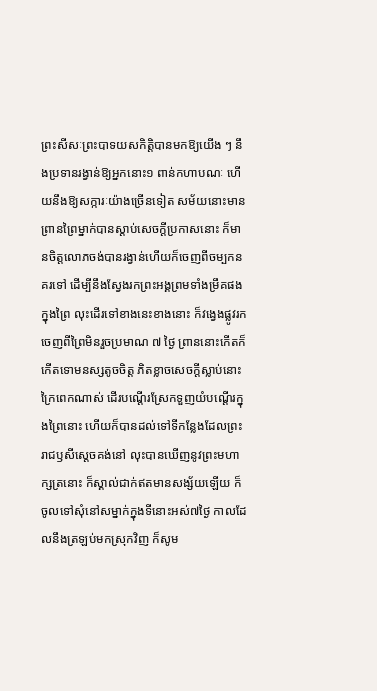ព្រះសីសៈព្រះបាទយសកិត្តិបានមកឱ្យយើង ៗ នឹងប្រទានរង្វាន់ឱ្យអ្នកនោះ១ ពាន់កហាបណៈ ហើយនឹងឱ្យសក្ការៈយ៉ាងច្រើនទៀត សម័យនោះមានព្រានព្រៃម្នាក់បានស្ដាប់សេចក្ដីប្រកាសនោះ ក៏មានចិត្តលោភចង់បានរង្វាន់ហើយក៏ចេញពីចម្បកនគរទៅ ដើម្បីនឹងស្វែងរកព្រះអង្គព្រមទាំងម្រឹគផងក្នុងព្រៃ លុះដើរទៅខាងនេះខាងនោះ ក៏វង្វេងផ្លូវរកចេញពីព្រៃមិនរួចប្រមាណ ៧ ថ្ងៃ ព្រាននោះកើតក៏កើតទោមនស្សតូចចិត្ត ភិតខ្លាចសេចក្ដីស្លាប់នោះក្រៃពេកណាស់ ដើរបណ្ដើរស្រែកទួញយំបណ្ដើរក្នុងព្រៃនោះ ហើយក៏បានដល់ទៅទីកន្លែងដែលព្រះរាជឫសីស្ដេចគង់នៅ លុះបានឃើញនូវព្រះមហាក្សត្រនោះ ក៏ស្គាល់ជាក់ឥតមានសង្ស័យឡើយ ក៏ចូលទៅសុំនៅសម្នាក់ក្នុងទីនោះអស់៧ថ្ងៃ កាលដែលនឹងត្រឡប់មកស្រុកវិញ ក៏សូម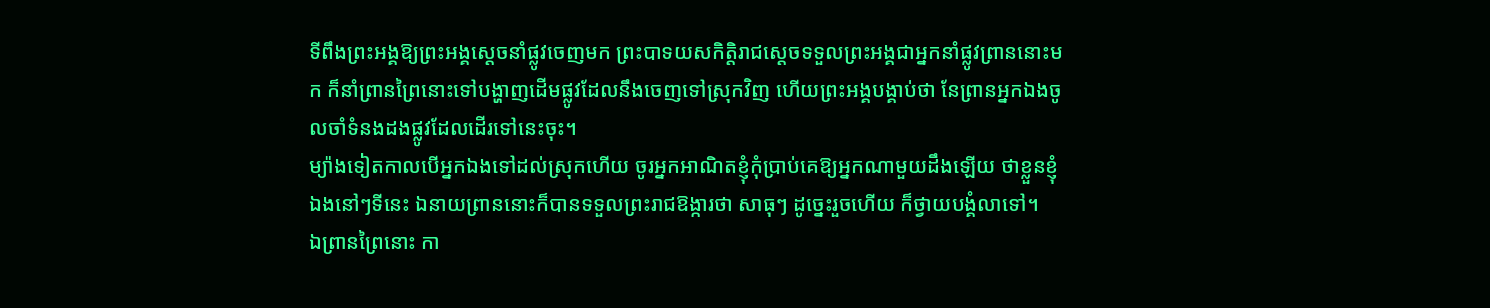ទីពឹងព្រះអង្គឱ្យព្រះអង្គស្ដេចនាំផ្លូវចេញមក ព្រះបាទយសកិត្តិរាជស្ដេចទទួលព្រះអង្គជាអ្នកនាំផ្លូវព្រាននោះមក ក៏នាំព្រានព្រៃនោះទៅបង្ហាញដើមផ្លូវដែលនឹងចេញទៅស្រុកវិញ ហើយព្រះអង្គបង្គាប់ថា នែព្រានអ្នកឯងចូលចាំទំនងដងផ្លូវដែលដើរទៅនេះចុះ។
ម្យ៉ាងទៀតកាលបើអ្នកឯងទៅដល់ស្រុកហើយ ចូរអ្នកអាណិតខ្ញុំកុំប្រាប់គេឱ្យអ្នកណាមួយដឹងឡើយ ថាខ្លួនខ្ញុំឯងនៅៗទីនេះ ឯនាយព្រាននោះក៏បានទទួលព្រះរាជឱង្ការថា សាធុៗ ដូច្នេះរួចហើយ ក៏ថ្វាយបង្គំលាទៅ។
ឯព្រានព្រៃនោះ កា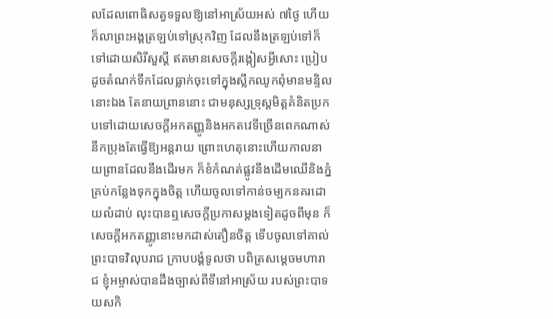លដែលពោធិសត្វទទួលឱ្យនៅអាស្រ័យអស់ ៧ថ្ងៃ ហើយក៏លាព្រះអង្គត្រឡប់ទៅស្រុកវិញ ដែលនឹងត្រឡប់ទៅក៏ទៅដោយសិរីសួស្ដី ឥតមានសេចក្ដីរង្កៀសអ្វីសោះ ប្រៀបដូចតំណក់ទឹកដែលធ្លាក់ចុះទៅក្នុងស្លឹកឈូកពុំមានមន្ទិលនោះឯង តែនាយព្រាននោះ ជាមនុស្សទ្រុស្តមិត្តគំនិតប្រកបទៅដោយសេចក្ដីអកតញ្ញូនិងអកតវេទីច្រើនពេកណាស់ នឹកប្រុងតែធ្វើឱ្យអន្តរាយ ព្រោះហេតុនោះហើយកាលនាយព្រានដែលនឹងដើរមក ក៏ខំកំណត់ផ្លូវនឹងដើមឈើនិងភ្នំគ្រប់កន្លែងទុកក្នុងចិត្ត ហើយចូលទៅកាន់ចម្បកនគរដោយលំដាប់ លុះបានឮសេចក្ដីប្រកាសម្ដងទៀតដូចពីមុន ក៏សេចក្ដីអកតញ្ញូនោះមកដាស់តឿនចិត្ត ទើបចូលទៅគាល់ព្រះបាទវិលុបរាជ ក្រាបបង្គំទូលថា បពិត្រសម្ដេចមហារាជ ខ្ញុំអម្ចាស់បានដឹងច្បាស់ពីទីនៅអាស្រ័យ របស់ព្រះបាទយសកិ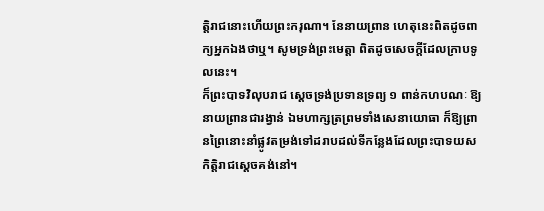ត្តិរាជនោះហើយព្រះករុណា។ នែនាយព្រាន ហេតុនេះពិតដូចពាក្យអ្នកឯងថាឬ។ សូមទ្រង់ព្រះមេត្តា ពិតដូចសេចក្ដីដែលក្រាបទូលនេះ។
ក៏ព្រះបាទវិលុបរាជ ស្ដេចទ្រង់ប្រទានទ្រព្យ ១ ពាន់កហបណៈ ឱ្យនាយព្រានជារង្វាន់ ឯមហាក្សត្រព្រមទាំងសេនាយោធា ក៏ឱ្យព្រានព្រៃនោះនាំផ្លូវតម្រង់ទៅដរាបដល់ទីកន្លែងដែលព្រះបាទយសកិត្តិរាជស្ដេចគង់នៅ។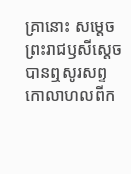គ្រានោះ សម្ដេចព្រះរាជឫសីស្ដេចបានឮសូរសព្ទកោលាហលពីក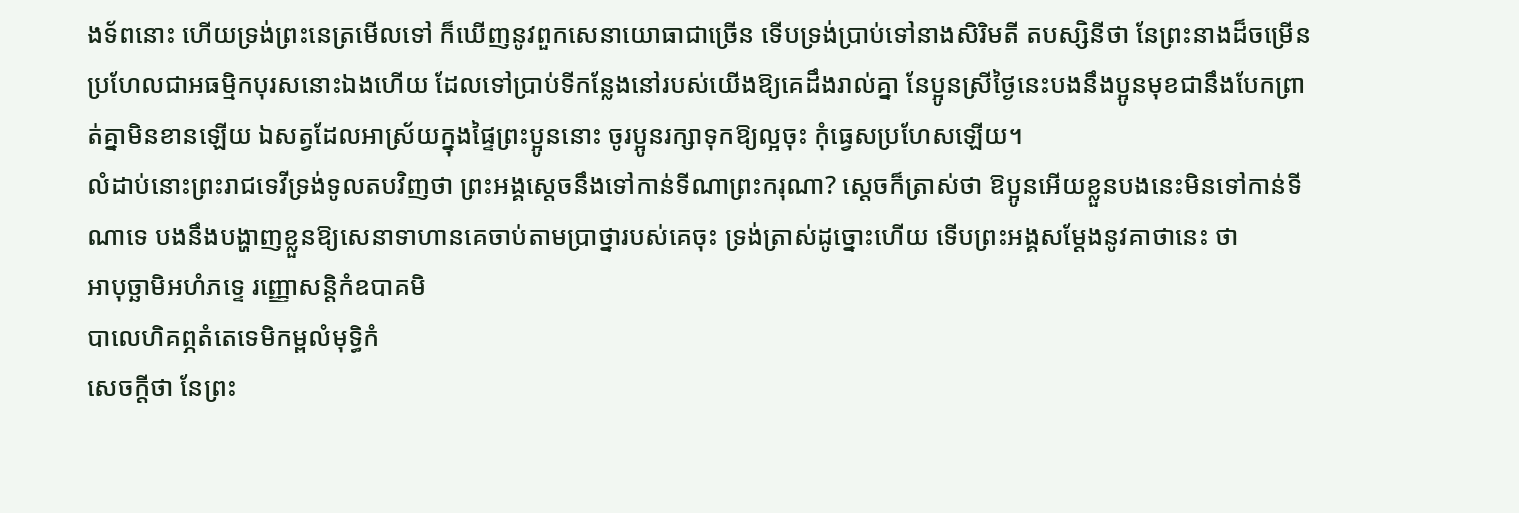ងទ័ពនោះ ហើយទ្រង់ព្រះនេត្រមើលទៅ ក៏ឃើញនូវពួកសេនាយោធាជាច្រើន ទើបទ្រង់ប្រាប់ទៅនាងសិរិមតី តបស្សិនីថា នែព្រះនាងដ៏ចម្រើន ប្រហែលជាអធម្មិកបុរសនោះឯងហើយ ដែលទៅប្រាប់ទីកន្លែងនៅរបស់យើងឱ្យគេដឹងរាល់គ្នា នែប្អូនស្រីថ្ងៃនេះបងនឹងប្អូនមុខជានឹងបែកព្រាត់គ្នាមិនខានឡើយ ឯសត្វដែលអាស្រ័យក្នុងផ្ទៃព្រះប្អូននោះ ចូរប្អូនរក្សាទុកឱ្យល្អចុះ កុំធ្វេសប្រហែសឡើយ។
លំដាប់នោះព្រះរាជទេវីទ្រង់ទូលតបវិញថា ព្រះអង្គស្ដេចនឹងទៅកាន់ទីណាព្រះករុណា? ស្ដេចក៏ត្រាស់ថា ឱប្អូនអើយខ្លួនបងនេះមិនទៅកាន់ទីណាទេ បងនឹងបង្ហាញខ្លួនឱ្យសេនាទាហានគេចាប់តាមប្រាថ្នារបស់គេចុះ ទ្រង់ត្រាស់ដូច្នោះហើយ ទើបព្រះអង្គសម្ដែងនូវគាថានេះ ថា
អាបុច្ឆាមិអហំភទ្ទេ រញ្ញោសន្តិកំឧបាគមិ
បាលេហិគព្ភតំតេទេមិកម្ពលំមុទ្ធិកំ
សេចក្ដីថា នែព្រះ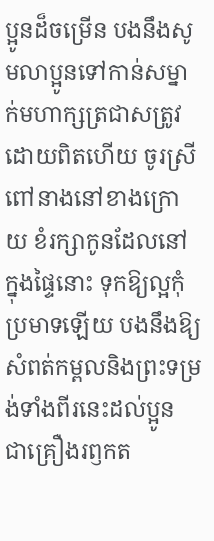ប្អូនដ៏ចម្រើន បងនឹងសូមលាប្អូនទៅកាន់សម្នាក់មហាក្សត្រជាសត្រូវដោយពិតហើយ ចូរស្រីពៅនាងនៅខាងក្រោយ ខំរក្សាកូនដែលនៅក្នុងផ្ទៃនោះ ទុកឱ្យល្អកុំប្រមាទឡើយ បងនឹងឱ្យសំពត់កម្ពលនិងព្រះទម្រង់ទាំងពីរនេះដល់ប្អូន ជាគ្រឿងរឭកត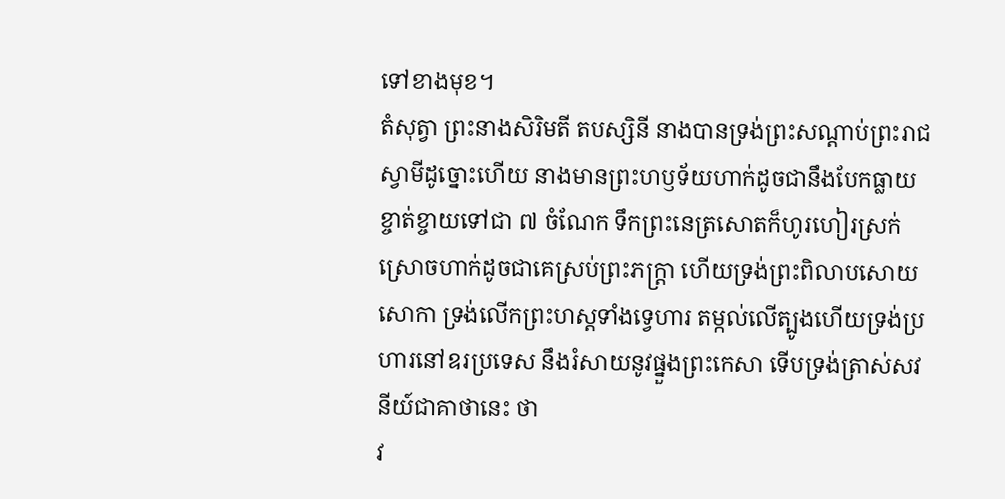ទៅខាងមុខ។
តំសុត្វា ព្រះនាងសិរិមតី តបស្សិនី នាងបានទ្រង់ព្រះសណ្ដាប់ព្រះរាជស្វាមីដូច្នោះហើយ នាងមានព្រះហឫទ័យហាក់ដូចជានឹងបែកធ្លាយខ្ចាត់ខ្ចាយទៅជា ៧ ចំណែក ទឹកព្រះនេត្រសោតក៏ហូរហៀរស្រក់ស្រោចហាក់ដូចជាគេស្រប់ព្រះភក្រ្តា ហើយទ្រង់ព្រះពិលាបសោយសោកា ទ្រង់លើកព្រះហស្តទាំងទ្វេហារ តម្កល់លើត្បូងហើយទ្រង់ប្រហារនៅឧរប្រទេស នឹងរំសាយនូវផ្នួងព្រះកេសា ទើបទ្រង់ត្រាស់សវនីយ៍ជាគាថានេះ ថា
វ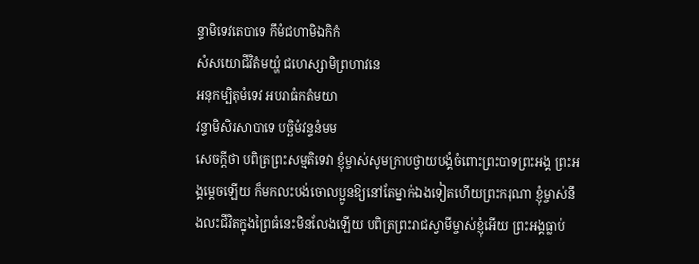ន្ទាមិទេវតេបាទេ កឹមំជហាមិឯកិកំ
សំសយោជីវិតំមយ្ហំ ជហេស្សាមិព្រហាវនេ
អនុកម្បិតុមំទេវ អបរាធំកតំមយា
វន្ទាមិសិរសាបាទេ បច្ឆិមំវន្ទនំមម
សេចក្ដីថា បពិត្រព្រះសម្មតិទេវា ខ្ញុំម្ចាស់សូមក្រាបថ្វាយបង្គំចំពោះព្រះបាទព្រះអង្គ ព្រះអង្គម្ដេចឡើយ ក៏មកលះបង់ចោលប្អូនឱ្យនៅតែម្នាក់ឯងទៀតហើយព្រះករុណា ខ្ញុំម្ចាស់នឹងលះជីវិតក្នុងព្រៃធំនេះមិនលែងឡើយ បពិត្រព្រះរាជស្វាមីម្ចាស់ខ្ញុំអើយ ព្រះអង្គធ្លាប់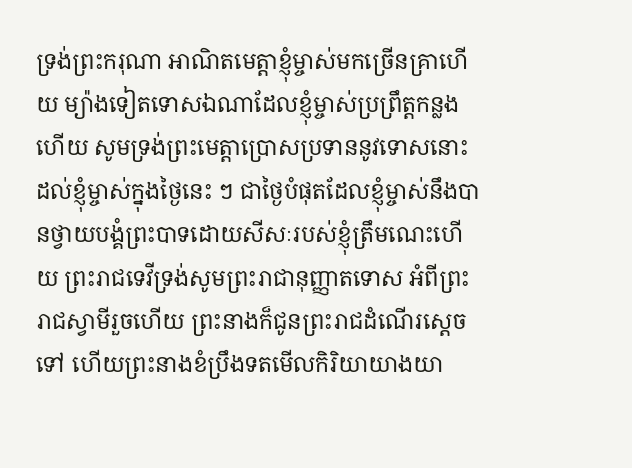ទ្រង់ព្រះករុណា អាណិតមេត្តាខ្ញុំម្ចាស់មកច្រើនគ្រាហើយ ម្យ៉ាងទៀតទោសឯណាដែលខ្ញុំម្ចាស់ប្រព្រឹត្តកន្លងហើយ សូមទ្រង់ព្រះមេត្តាប្រោសប្រទាននូវទោសនោះ ដល់ខ្ញុំម្ចាស់ក្នុងថ្ងៃនេះ ៗ ជាថ្ងៃបំផុតដែលខ្ញុំម្ចាស់នឹងបានថ្វាយបង្គំព្រះបាទដោយសីសៈរបស់ខ្ញុំត្រឹមណេះហើយ ព្រះរាជទេវីទ្រង់សូមព្រះរាជានុញ្ញាតទោស អំពីព្រះរាជស្វាមីរួចហើយ ព្រះនាងក៏ជូនព្រះរាជដំណើរស្ដេចទៅ ហើយព្រះនាងខំប្រឹងទតមើលកិរិយាយាងយា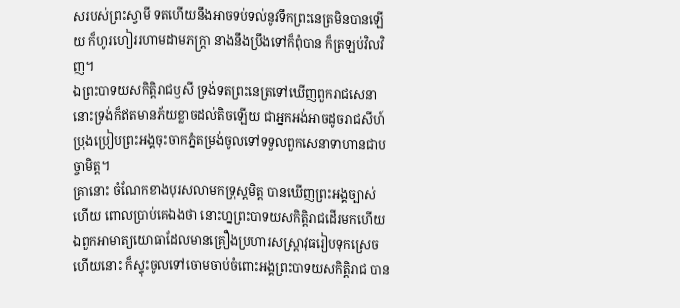សរបស់ព្រះស្វាមី ទតហើយនឹងអាចទប់ទល់នូវទឹកព្រះនេត្រមិនបានឡើយ ក៏ហូរហៀររហាមដាមភក្រ្តា នាងនឹងប្រឹងទៅក៏ពុំបាន ក៏ត្រឡប់វិលវិញ។
ឯព្រះបាទយសកិត្តិរាជឫសី ទ្រង់ទតព្រះនេត្រទៅឃើញពួករាជសេនានោះទ្រង់ក៏ឥតមានភ័យខ្លាចដល់តិចឡើយ ជាអ្នកអង់អាចដូចរាជសីហ៍ ប្រុងប្រៀបព្រះអង្គចុះចាកភ្នំតម្រង់ចូលទៅទទួលពួកសេនាទាហានជាបច្ចាមិត្ត។
គ្រានោះ ចំណែកខាងបុរសលាមកទ្រុស្តមិត្ត បានឃើញព្រះអង្គច្បាស់ហើយ ពោលប្រាប់គេឯងថា នោះហ្នព្រះបាទយសកិត្តិរាជដើរមកហើយ ឯពួកអាមាត្យយោធាដែលមានគ្រឿងប្រហារសស្ត្រាវុធរៀបទុកស្រេចហើយនោះ ក៏ស្ទុះចូលទៅចោមចាប់ចំពោះអង្គព្រះបាទយសកិត្តិរាជ បាន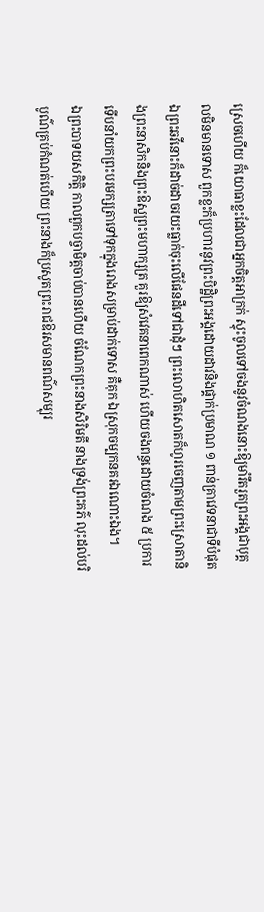ស្រេចហើយ ក៏យោធាខ្លះដែលជាអ្នកចិត្តអាក្រក់ ស្ទុះចូលទៅចងនូវចំណងនោះឱ្យមាំរឹតរួតព្រះអង្គជាបុគ្គលមិនមានទោស ពួកខ្លះក៏ប្រហារនូវព្រះបិដ្ឋិព្រះអង្គដោយដាវនិងផ្គាក់ប្រមាណ ១ ពាន់គ្រាវេទនាជាទីបំផុត ឯព្រះឆវីនោះក៏ដាច់ដាចរយះធ្លាក់ចុះលើផែនដីទៅជាដុំៗ ព្រះលោហិតសោតក៏ហូរចេញតាមព្រះស្រោតានិងព្រះនាសិកនិងព្រះឱស្ឋព្រះមហាក្សត្រ គួរឱ្យសំវេគនាពេកណាស់ ហើយចងពន្ធដោយចំណង ៥ ប្រការ ទើបនាំយកព្រះបរមក្សត្រាទៅទុកក្នុងរោងសម្រាប់ដាក់ទោស គឺគុក ឯស្រុកចម្បកនគរឯណោះឯង។
ឯព្រះបាទយសកិត្តិ កាលពួកបច្ចាមិត្តចាប់បានហើយ ចំណែកព្រះនាងសិរិមតី នាងទ្រង់ព្រះគភ៌ លុះដល់បរិបូណ៌គ្រប់កំណត់ហើយ ព្រះនាងក៏ប្រសូតព្រះរាជឱរសមានពណ៌សម្បុរ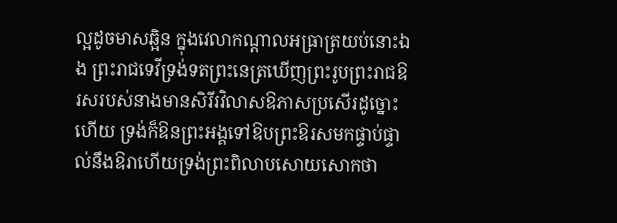ល្អដូចមាសឆ្អិន ក្នុងវេលាកណ្ដាលអធ្រាត្រយប់នោះឯង ព្រះរាជទេវីទ្រង់ទតព្រះនេត្រឃើញព្រះរូបព្រះរាជឱរសរបស់នាងមានសិរីរវិលាសឱភាសប្រសើរដូច្នោះហើយ ទ្រង់ក៏ឱនព្រះអង្គទៅឱបព្រះឱរសមកផ្ទាប់ផ្ទាល់នឹងឱរាហើយទ្រង់ព្រះពិលាបសោយសោកថា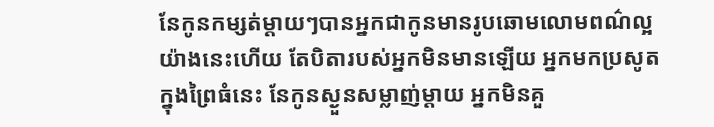នែកូនកម្សត់ម្ដាយៗបានអ្នកជាកូនមានរូបឆោមលោមពណ៌ល្អយ៉ាងនេះហើយ តែបិតារបស់អ្នកមិនមានឡើយ អ្នកមកប្រសូតក្នុងព្រៃធំនេះ នែកូនស្ងួនសម្លាញ់ម្ដាយ អ្នកមិនគួ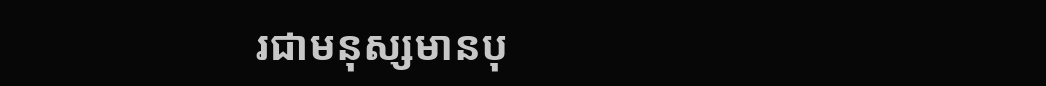រជាមនុស្សមានបុ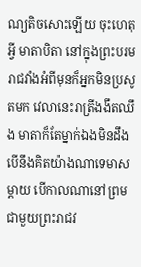ណ្យតិចសោះឡើយ ចុះហេតុអ្វី មាតាបិតា នៅក្នុងព្រះបរមរាជវាំងអំពីមុនក៏អ្នកមិនប្រសូតមក វេលានេះរាត្រីងងឹតឈឹង មាតាក៏តែម្នាក់ឯងមិនដឹងបើនឹងគិតយ៉ាងណាទេមាសម្ដាយ បើកាលណានៅព្រមជាមួយព្រះរាជវ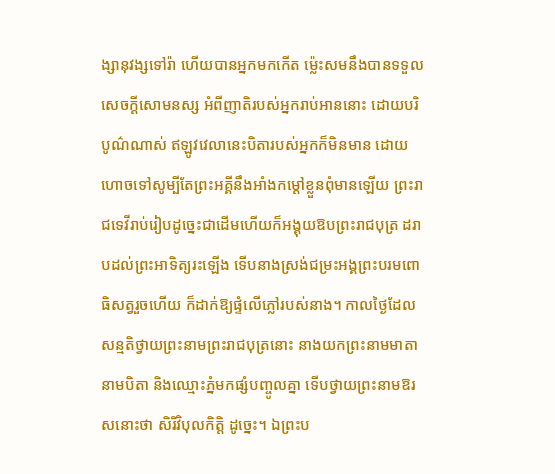ង្សានុវង្សទៅរ៉ា ហើយបានអ្នកមកកើត ម្ល៉េះសមនឹងបានទទួលសេចក្ដីសោមនស្ស អំពីញាតិរបស់អ្នករាប់អាននោះ ដោយបរិបូណ៌ណាស់ ឥឡូវវេលានេះបិតារបស់អ្នកក៏មិនមាន ដោយហោចទៅសូម្បីតែព្រះអគ្គីនឹងអាំងកម្ដៅខ្លួនពុំមានឡើយ ព្រះរាជទេវីរាប់រៀបដូច្នេះជាដើមហើយក៏អង្គុយឱបព្រះរាជបុត្រ ដរាបដល់ព្រះអាទិត្យរះឡើង ទើបនាងស្រង់ជម្រះអង្គព្រះបរមពោធិសត្វរួចហើយ ក៏ដាក់ឱ្យផ្ទំលើភ្លៅរបស់នាង។ កាលថ្ងៃដែលសន្មតិថ្វាយព្រះនាមព្រះរាជបុត្រនោះ នាងយកព្រះនាមមាតា នាមបិតា និងឈ្មោះភ្នំមកផ្សំបញ្ចូលគ្នា ទើបថ្វាយព្រះនាមឱរសនោះថា សិរិវិបុលកិត្តិ ដូច្នេះ។ ឯព្រះប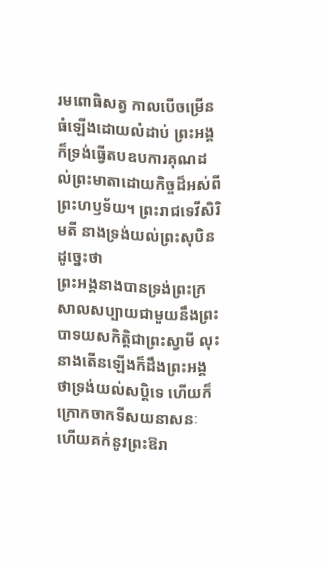រមពោធិសត្វ កាលបើចម្រើនធំឡើងដោយលំដាប់ ព្រះអង្គក៏ទ្រង់ធ្វើតបឧបការគុណដល់ព្រះមាតាដោយកិច្ចដ៏អស់ពីព្រះហឫទ័យ។ ព្រះរាជទេវីសិរិមតី នាងទ្រង់យល់ព្រះសុបិនដូច្នេះថា
ព្រះអង្គនាងបានទ្រង់ព្រះក្រសាលសប្បាយជាមួយនឹងព្រះបាទយសកិត្តិជាព្រះស្វាមី លុះនាងតើនឡើងក៏ដឹងព្រះអង្គថាទ្រង់យល់សប្ដិទេ ហើយក៏ក្រោកចាកទីសយនាសនៈ ហើយគក់នូវព្រះឱរា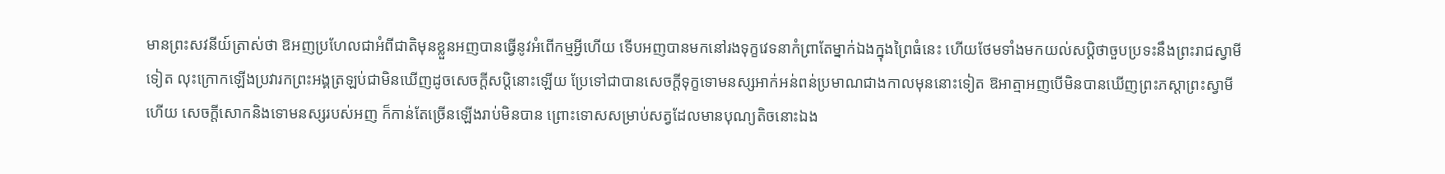មានព្រះសវនីយ៍ត្រាស់ថា ឱអញប្រហែលជាអំពីជាតិមុនខ្លួនអញបានធ្វើនូវអំពើកម្មអ្វីហើយ ទើបអញបានមកនៅរងទុក្ខវេទនាកំព្រាតែម្នាក់ឯងក្នុងព្រៃធំនេះ ហើយថែមទាំងមកយល់សប្ដិថាចួបប្រទះនឹងព្រះរាជស្វាមីទៀត លុះក្រោកឡើងប្រវារកព្រះអង្គត្រឡប់ជាមិនឃើញដូចសេចក្ដីសប្ដិនោះឡើយ ប្រែទៅជាបានសេចក្ដីទុក្ខទោមនស្សអាក់អន់ពន់ប្រមាណជាងកាលមុននោះទៀត ឱអាត្មាអញបើមិនបានឃើញព្រះភស្ដាព្រះស្វាមីហើយ សេចក្ដីសោកនិងទោមនស្សរបស់អញ ក៏កាន់តែច្រើនឡើងរាប់មិនបាន ព្រោះទោសសម្រាប់សត្វដែលមានបុណ្យតិចនោះឯង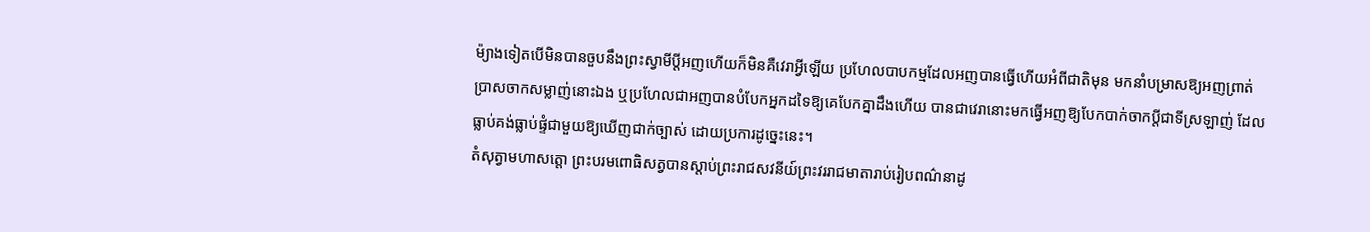ម៉្យាងទៀតបើមិនបានចួបនឹងព្រះស្វាមីប្ដីអញហើយក៏មិនគឺវេរាអ្វីឡើយ ប្រហែលបាបកម្មដែលអញបានធ្វើហើយអំពីជាតិមុន មកនាំបម្រាសឱ្យអញព្រាត់ប្រាសចាកសម្លាញ់នោះឯង ឬប្រហែលជាអញបានបំបែកអ្នកដទៃឱ្យគេបែកគ្នាដឹងហើយ បានជាវេរានោះមកធ្វើអញឱ្យបែកបាក់ចាកប្ដីជាទីស្រឡាញ់ ដែលធ្លាប់គង់ធ្លាប់ផ្ទំជាមួយឱ្យឃើញជាក់ច្បាស់ ដោយប្រការដូច្នេះនេះ។
តំសុត្វាមហាសត្តោ ព្រះបរមពោធិសត្វបានស្ដាប់ព្រះរាជសវនីយ៍ព្រះវររាជមាតារាប់រៀបពណ៌នាដូ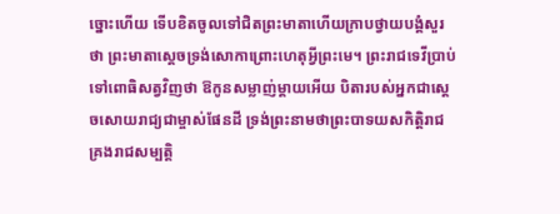ច្នោះហើយ ទើបខិតចូលទៅជិតព្រះមាតាហើយក្រាបថ្វាយបង្គំសួរថា ព្រះមាតាស្ដេចទ្រង់សោកាព្រោះហេតុអ្វីព្រះមេ។ ព្រះរាជទេវីប្រាប់ទៅពោធិសត្វវិញថា ឱកូនសម្លាញ់ម្ដាយអើយ បិតារបស់អ្នកជាស្ដេចសោយរាជ្យជាម្ចាស់ផែនដី ទ្រង់ព្រះនាមថាព្រះបាទយសកិត្តិរាជ គ្រងរាជសម្បត្តិ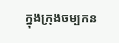ក្នុងក្រុងចម្បកន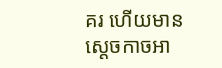គរ ហើយមានស្ដេចកាចអា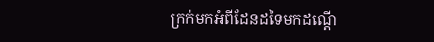ក្រក់មកអំពីដែនដទៃមកដណ្ដើ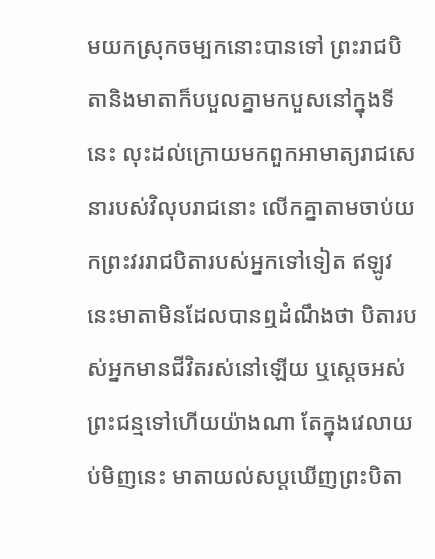មយកស្រុកចម្បកនោះបានទៅ ព្រះរាជបិតានិងមាតាក៏បបួលគ្នាមកបួសនៅក្នុងទីនេះ លុះដល់ក្រោយមកពួកអាមាត្យរាជសេនារបស់វិលុបរាជនោះ លើកគ្នាតាមចាប់យកព្រះវររាជបិតារបស់អ្នកទៅទៀត ឥឡូវនេះមាតាមិនដែលបានឮដំណឹងថា បិតារបស់អ្នកមានជីវិតរស់នៅឡើយ ឬស្ដេចអស់ព្រះជន្មទៅហើយយ៉ាងណា តែក្នុងវេលាយប់មិញនេះ មាតាយល់សប្ដឃើញព្រះបិតា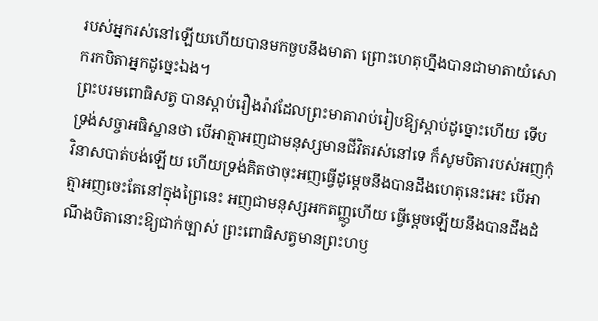របស់អ្នករស់នៅឡើយហើយបានមកចួបនឹងមាតា ព្រោះហេតុហ្នឹងបានជាមាតាយំសោករកបិតាអ្នកដូច្នេះឯង។
ព្រះបរមពោធិសត្វ បានស្ដាប់រឿងរ៉ាវដែលព្រះមាតារាប់រៀបឱ្យស្ដាប់ដូច្នោះហើយ ទើបទ្រង់សច្ចាអធិស្ឋានថា បើអាត្មាអញជាមនុស្សមានជីវិតរស់នៅទេ ក៏សូមបិតារបស់អញកុំវិនាសបាត់បង់ឡើយ ហើយទ្រង់គិតថាចុះអញធ្វើដូម្ដេចនឹងបានដឹងហេតុនេះអេះ បើអាត្មាអញចេះតែនៅក្នុងព្រៃនេះ អញជាមនុស្សអកតញ្ញូហើយ ធ្វើម្ដេចឡើយនឹងបានដឹងដំណឹងបិតានោះឱ្យជាក់ច្បាស់ ព្រះពោធិសត្វមានព្រះហឫ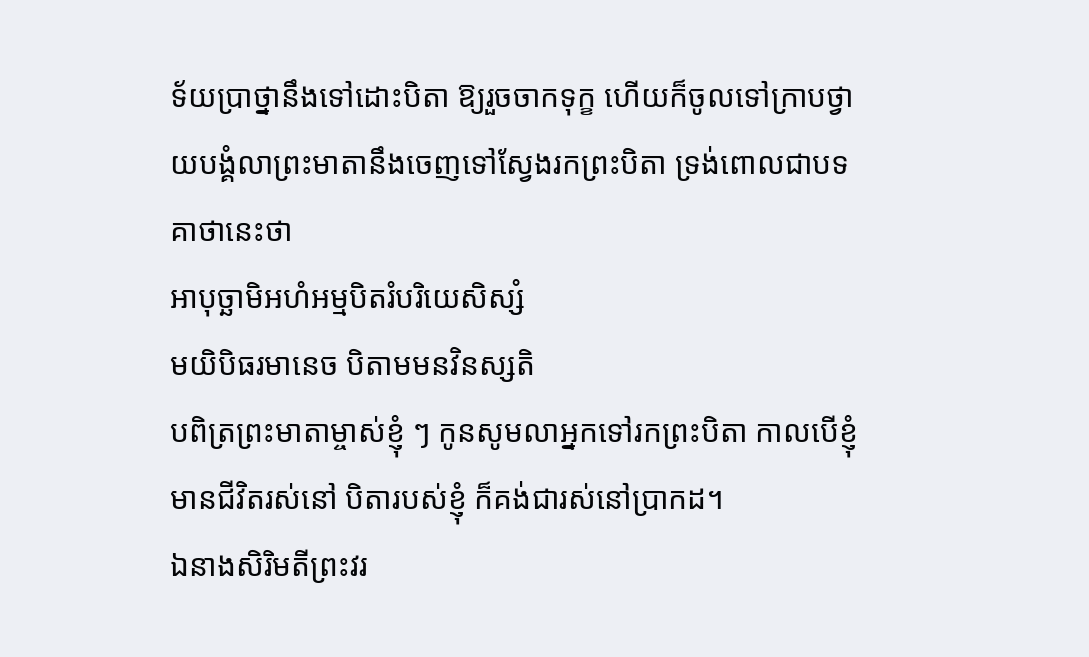ទ័យប្រាថ្នានឹងទៅដោះបិតា ឱ្យរួចចាកទុក្ខ ហើយក៏ចូលទៅក្រាបថ្វាយបង្គំលាព្រះមាតានឹងចេញទៅស្វែងរកព្រះបិតា ទ្រង់ពោលជាបទគាថានេះថា
អាបុច្ឆាមិអហំអម្មបិតរំបរិយេសិស្សំ
មយិបិធរមានេច បិតាមមនវិនស្សតិ
បពិត្រព្រះមាតាម្ចាស់ខ្ញុំ ៗ កូនសូមលាអ្នកទៅរកព្រះបិតា កាលបើខ្ញុំមានជីវិតរស់នៅ បិតារបស់ខ្ញុំ ក៏គង់ជារស់នៅប្រាកដ។
ឯនាងសិរិមតីព្រះវរ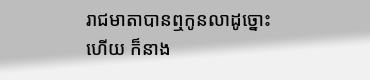រាជមាតាបានឮកូនលាដូច្នោះហើយ ក៏នាង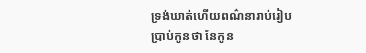ទ្រង់ឃាត់ហើយពណ៌នារាប់រៀបប្រាប់កូនថា នែកូន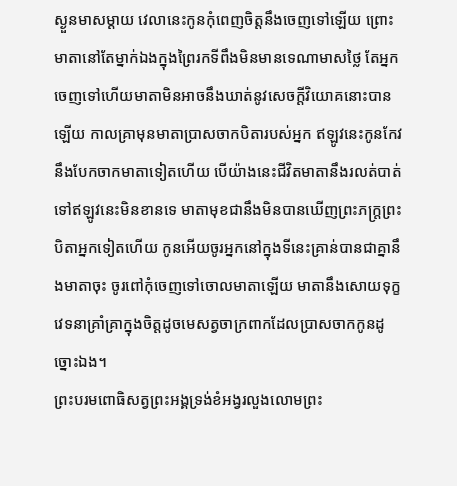ស្ងួនមាសម្ដាយ វេលានេះកូនកុំពេញចិត្តនឹងចេញទៅឡើយ ព្រោះមាតានៅតែម្នាក់ឯងក្នុងព្រៃរកទីពឹងមិនមានទេណាមាសថ្លៃ តែអ្នកចេញទៅហើយមាតាមិនអាចនឹងឃាត់នូវសេចក្ដីវិយោគនោះបានឡើយ កាលគ្រាមុនមាតាប្រាសចាកបិតារបស់អ្នក ឥឡូវនេះកូនកែវនឹងបែកចាកមាតាទៀតហើយ បើយ៉ាងនេះជីវិតមាតានឹងរលត់បាត់ទៅឥឡូវនេះមិនខានទេ មាតាមុខជានឹងមិនបានឃើញព្រះភក្ត្រព្រះបិតាអ្នកទៀតហើយ កូនអើយចូរអ្នកនៅក្នុងទីនេះគ្រាន់បានជាគ្នានឹងមាតាចុះ ចូរពៅកុំចេញទៅចោលមាតាឡើយ មាតានឹងសោយទុក្ខវេទនាគ្រាំគ្រាក្នុងចិត្តដូចមេសត្វចាក្រពាកដែលប្រាសចាកកូនដូច្នោះឯង។
ព្រះបរមពោធិសត្វព្រះអង្គទ្រង់ខំអង្វរលួងលោមព្រះ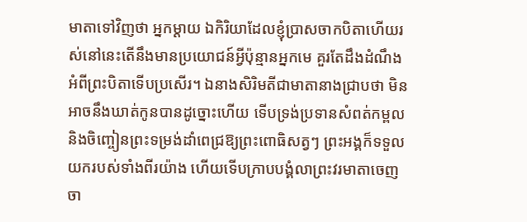មាតាទៅវិញថា អ្នកម្ដាយ ឯកិរិយាដែលខ្ញុំប្រាសចាកបិតាហើយរស់នៅនេះតើនឹងមានប្រយោជន៍អ្វីប៉ុន្មានអ្នកមេ គួរតែដឹងដំណឹងអំពីព្រះបិតាទើបប្រសើរ។ ឯនាងសិរិមតីជាមាតានាងជ្រាបថា មិនអាចនឹងឃាត់កូនបានដូច្នោះហើយ ទើបទ្រង់ប្រទានសំពត់កម្ពលនិងចិញ្ចៀនព្រះទម្រង់ដាំពេជ្រឱ្យព្រះពោធិសត្វៗ ព្រះអង្គក៏ទទួលយករបស់ទាំងពីរយ៉ាង ហើយទើបក្រាបបង្គំលាព្រះវរមាតាចេញចា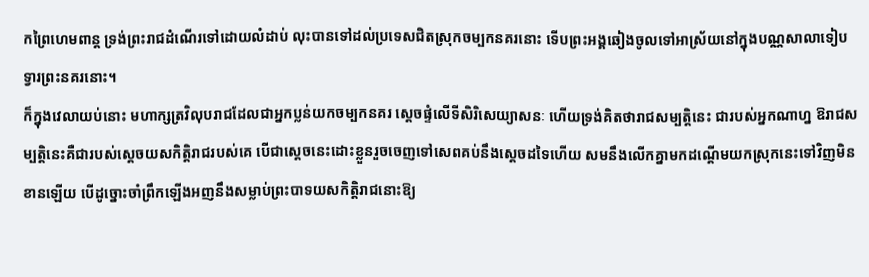កព្រៃហេមពាន្ត ទ្រង់ព្រះរាជដំណើរទៅដោយលំដាប់ លុះបានទៅដល់ប្រទេសជិតស្រុកចម្បកនគរនោះ ទើបព្រះអង្គឆៀងចូលទៅអាស្រ័យនៅក្នុងបណ្ណសាលាទៀបទ្វារព្រះនគរនោះ។
ក៏ក្នុងវេលាយប់នោះ មហាក្សត្រវិលុបរាជដែលជាអ្នកប្លន់យកចម្បកនគរ ស្ដេចផ្ទំលើទីសិរិសេយ្យាសនៈ ហើយទ្រង់គិតថារាជសម្បត្តិនេះ ជារបស់អ្នកណាហ្ន ឱរាជសម្បត្តិនេះគឺជារបស់ស្ដេចយសកិត្តិរាជរបស់គេ បើជាស្ដេចនេះដោះខ្លួនរួចចេញទៅសេពគប់នឹងស្ដេចដទៃហើយ សមនឹងលើកគ្នាមកដណ្ដើមយកស្រុកនេះទៅវិញមិនខានឡើយ បើដូច្នោះចាំព្រឹកឡើងអញនឹងសម្លាប់ព្រះបាទយសកិត្តិរាជនោះឱ្យ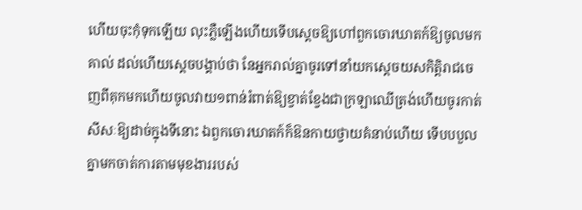ហើយចុះកុំទុកឡើយ លុះភ្លឺឡើងហើយទើបស្ដេចឱ្យហៅពួកចោរឃាតក៍ឱ្យចូលមកគាល់ ដល់ហើយស្ដេចបង្គាប់ថា នែអ្នករាល់គ្នាចូរទៅនាំយកស្ដេចយសកិត្តិរាជចេញពីគុកមកហើយចូលវាយ១ពាន់រំពាត់ឱ្យខ្វាត់ខ្វែងជាក្រឡាឈើត្រង់ហើយចូរកាត់សីសៈឱ្យដាច់ក្នុងទីនោះ ឯពួកចោរឃាតក៍ក៏ឱនកាយថ្វាយគំនាប់ហើយ ទើបបបួលគ្នាមកចាត់ការតាមមុខងាររបស់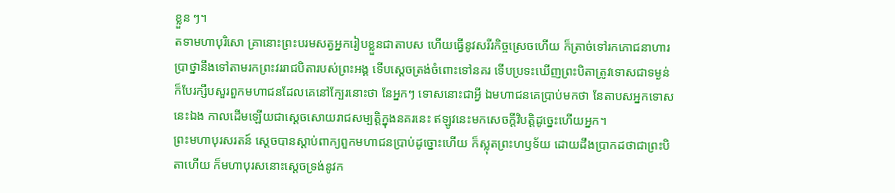ខ្លួន ៗ។
តទាមហាបុរិសោ គ្រានោះព្រះបរមសត្វអ្នករៀបខ្លួនជាតាបស ហើយធ្វើនូវសរីរកិច្ចស្រេចហើយ ក៏ត្រាច់ទៅរកភោជនាហារប្រាថ្នានឹងទៅតាមរកព្រះវររាជបិតារបស់ព្រះអង្គ ទើបស្ដេចត្រង់ចំពោះទៅនគរ ទើបប្រទះឃើញព្រះបិតាត្រូវទោសជាទម្ងន់ ក៏បែរក្សឹបសួរពួកមហាជនដែលគេនៅក្បែរនោះថា នែអ្នកៗ ទោសនោះជាអ្វី ឯមហាជនគេប្រាប់មកថា នែតាបសអ្នកទោសនេះឯង កាលដើមឡើយជាស្ដេចសោយរាជសម្បត្តិក្នុងនគរនេះ ឥឡូវនេះមកសេចក្ដីវិបត្តិដូច្នេះហើយអ្នក។
ព្រះមហាបុរសរតន៍ ស្ដេចបានស្ដាប់ពាក្យពួកមហាជនប្រាប់ដូច្នោះហើយ ក៏ស្លុតព្រះហឫទ័យ ដោយដឹងប្រាកដថាជាព្រះបិតាហើយ ក៏មហាបុរសនោះស្ដេចទ្រង់នូវក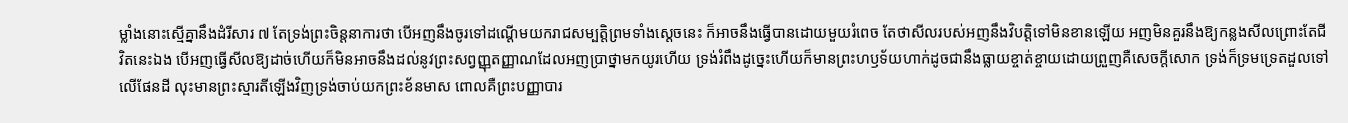ម្លាំងនោះស្មើគ្នានឹងដំរីសារ ៧ តែទ្រង់ព្រះចិន្តនាការថា បើអញនឹងចូរទៅដណ្ដើមយករាជសម្បត្តិព្រមទាំងស្ដេចនេះ ក៏អាចនឹងធ្វើបានដោយមួយរំពេច តែថាសីលរបស់អញនឹងវិបត្តិទៅមិនខានឡើយ អញមិនគួរនឹងឱ្យកន្លងសីលព្រោះតែជីវិតនេះឯង បើអញធ្វើសីលឱ្យដាច់ហើយក៏មិនអាចនឹងដល់នូវព្រះសព្វញ្ញុតញ្ញាណដែលអញប្រាថ្នាមកយូរហើយ ទ្រង់រំពឹងដូច្នេះហើយក៏មានព្រះហឫទ័យហាក់ដូចជានឹងធ្លាយខ្ចាត់ខ្ចាយដោយព្រួញគឺសេចក្ដីសោក ទ្រង់ក៏ទ្រមទ្រេតដួលទៅលើផែនដី លុះមានព្រះស្មារតីឡើងវិញទ្រង់ចាប់យកព្រះខ័នមាស ពោលគឺព្រះបញ្ញាបារ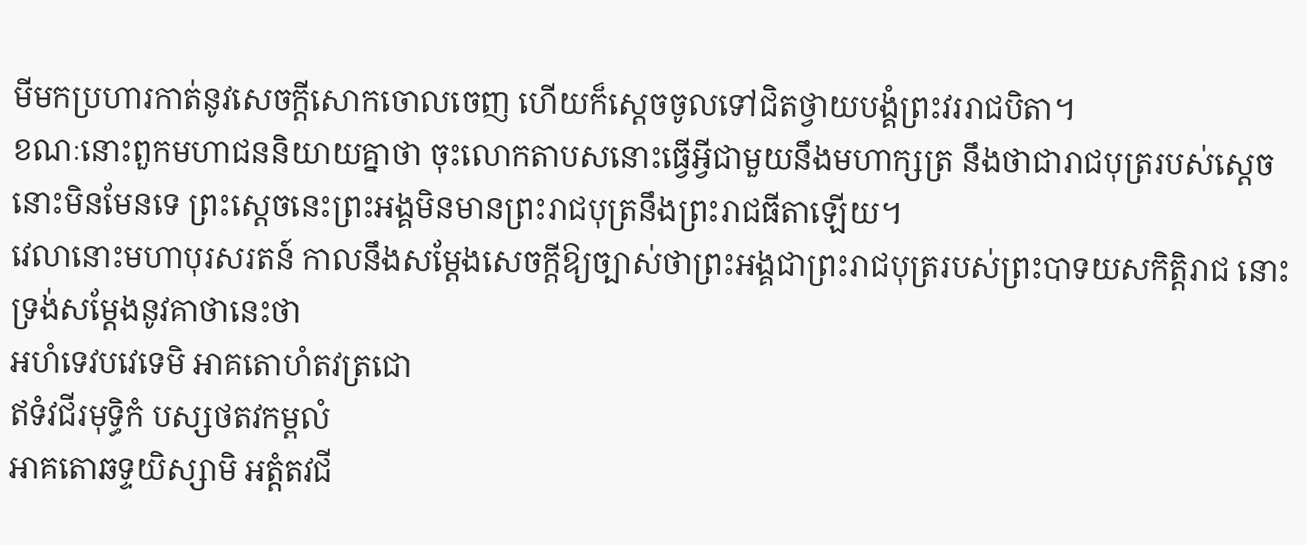មីមកប្រហារកាត់នូវសេចក្ដីសោកចោលចេញ ហើយក៏ស្ដេចចូលទៅជិតថ្វាយបង្គំព្រះវររាជបិតា។
ខណៈនោះពួកមហាជននិយាយគ្នាថា ចុះលោកតាបសនោះធ្វើអ្វីជាមួយនឹងមហាក្សត្រ នឹងថាជារាជបុត្ររបស់ស្ដេចនោះមិនមែនទេ ព្រះស្ដេចនេះព្រះអង្គមិនមានព្រះរាជបុត្រនឹងព្រះរាជធីតាឡើយ។
វេលានោះមហាបុរសរតន៍ កាលនឹងសម្ដែងសេចក្ដីឱ្យច្បាស់ថាព្រះអង្គជាព្រះរាជបុត្ររបស់ព្រះបាទយសកិត្តិរាជ នោះទ្រង់សម្ដែងនូវគាថានេះថា
អហំទេវបវេទេមិ អាគតោហំតវត្រជោ
ឥទំវជីរមុទ្ធិកំ បស្សថតវកម្ពលំ
អាគតោឆទ្ទយិស្សាមិ អត្តំតវជី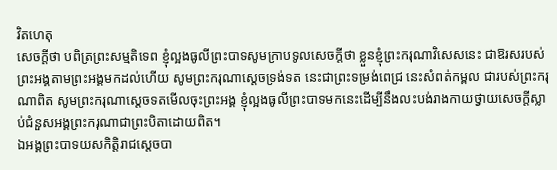វិតហេតុ
សេចក្ដីថា បពិត្រព្រះសម្មតិទេព ខ្ញុំល្អងធូលីព្រះបាទសូមក្រាបទូលសេចក្ដីថា ខ្លួនខ្ញុំព្រះករុណាវិសេសនេះ ជាឱរសរបស់ព្រះអង្គតាមព្រះអង្គមកដល់ហើយ សូមព្រះករុណាស្ដេចទ្រង់ទត នេះជាព្រះទម្រង់ពេជ្រ នេះសំពត់កម្ពល ជារបស់ព្រះករុណាពិត សូមព្រះករុណាស្ដេចទតមើលចុះព្រះអង្គ ខ្ញុំល្អងធូលីព្រះបាទមកនេះដើម្បីនឹងលះបង់រាងកាយថ្វាយសេចក្ដីស្លាប់ជំនួសអង្គព្រះករុណាជាព្រះបិតាដោយពិត។
ឯអង្គព្រះបាទយសកិត្តិរាជស្ដេចបា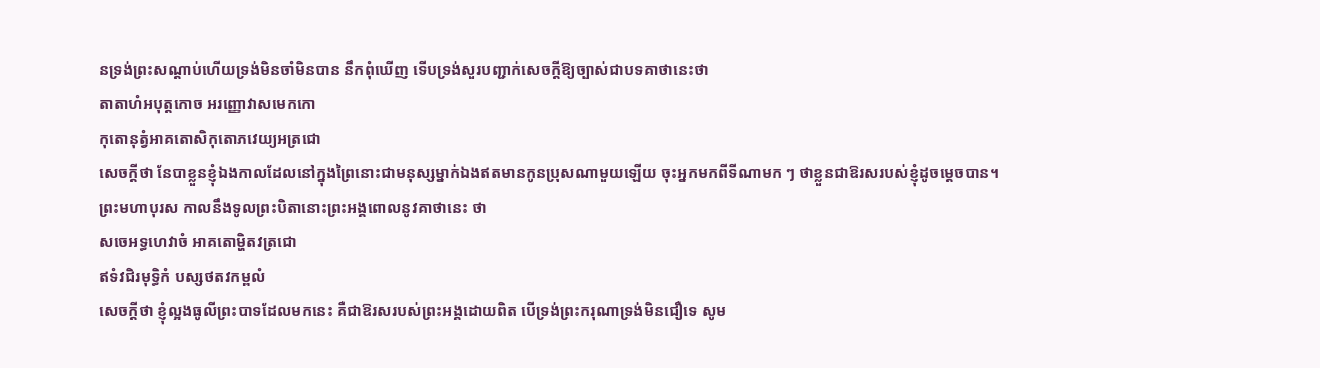នទ្រង់ព្រះសណ្ដាប់ហើយទ្រង់មិនចាំមិនបាន នឹកពុំឃើញ ទើបទ្រង់សួរបញ្ជាក់សេចក្ដីឱ្យច្បាស់ជាបទគាថានេះថា
តាតាហំអបុត្តកោច អរញ្ញោវាសមេកកោ
កុតោនុត្វំអាគតោសិកុតោភវេយ្យអត្រជោ
សេចក្ដីថា នែបាខ្លួនខ្ញុំឯងកាលដែលនៅក្នុងព្រៃនោះជាមនុស្សម្នាក់ឯងឥតមានកូនប្រុសណាមួយឡើយ ចុះអ្នកមកពីទីណាមក ៗ ថាខ្លួនជាឱរសរបស់ខ្ញុំដូចម្ដេចបាន។
ព្រះមហាបុរស កាលនឹងទូលព្រះបិតានោះព្រះអង្គពោលនូវគាថានេះ ថា
សចេអទ្ធហេវាចំ អាគតោម្ហិតវត្រជោ
ឥទំវជិរមុទ្ធិកំ បស្សថតវកម្ពលំ
សេចក្ដីថា ខ្ញុំល្អងធូលីព្រះបាទដែលមកនេះ គឺជាឱរសរបស់ព្រះអង្គដោយពិត បើទ្រង់ព្រះករុណាទ្រង់មិនជឿទេ សូម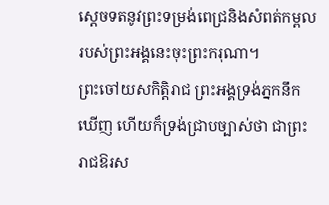ស្ដេចទតនូវព្រះទម្រង់ពេជ្រនិងសំពត់កម្ពលរបស់ព្រះអង្គនេះចុះព្រះករុណា។
ព្រះចៅយសកិត្តិរាជ ព្រះអង្គទ្រង់ភ្នកនឹកឃើញ ហើយក៏ទ្រង់ជ្រាបច្បាស់ថា ជាព្រះរាជឱរស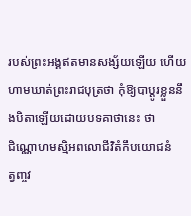របស់ព្រះអង្គឥតមានសង្ស័យឡើយ ហើយហាមឃាត់ព្រះរាជបុត្រថា កុំឱ្យបាប្ដូរខ្លួននឹងបិតាឡើយដោយបទគាថានេះ ថា
ជិណ្ណោហមស្មិអពលោជីវិតំកឹបយោជនំ
ត្វញ្ចវ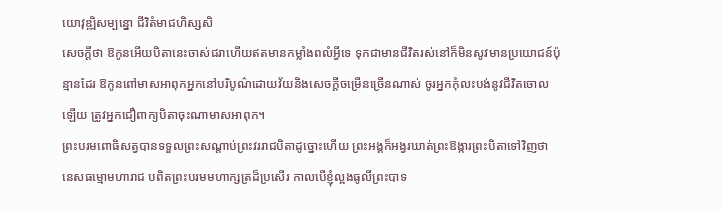យោវុឌ្ឍិសម្បន្នោ ជីវិតំមាជហិស្សសិ
សេចក្ដីថា ឱកូនអើយបិតានេះចាស់ជរាហើយឥតមានកម្លាំងពលំអ្វីទេ ទុកជាមានជីវិតរស់នៅក៏មិនសូវមានប្រយោជន៍ប៉ុន្មានដែរ ឱកូនពៅមាសអាពុកអ្នកនៅបរិបូណ៌ដោយវ័យនិងសេចក្ដីចម្រើនច្រើនណាស់ ចូរអ្នកកុំលះបង់នូវជីវិតចោលឡើយ ត្រូវអ្នកជឿពាក្យបិតាចុះណាមាសអាពុក។
ព្រះបរមពោធិសត្វបានទទួលព្រះសណ្ដាប់ព្រះវររាជបិតាដូច្នោះហើយ ព្រះអង្គក៏អង្វរឃាត់ព្រះឱង្ការព្រះបិតាទៅវិញថា នេសធម្មោមហារាជ បពិតព្រះបរមមហាក្សត្រដ៏ប្រសើរ កាលបើខ្ញុំល្អងធូលីព្រះបាទ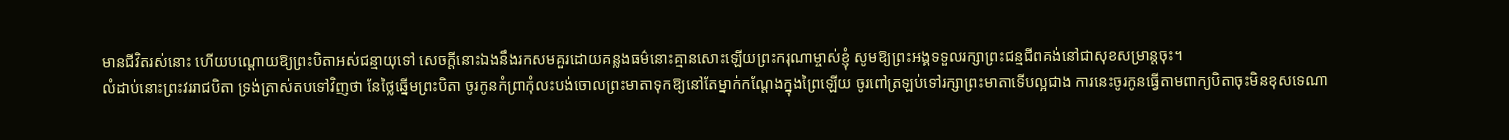មានជីវិតរស់នោះ ហើយបណ្ដោយឱ្យព្រះបិតាអស់ជន្មាយុទៅ សេចក្ដីនោះឯងនឹងរកសមគួរដោយគន្លងធម៌នោះគ្មានសោះឡើយព្រះករុណាម្ចាស់ខ្ញុំ សូមឱ្យព្រះអង្គទទួលរក្សាព្រះជន្មជីពគង់នៅជាសុខសម្រាន្តចុះ។
លំដាប់នោះព្រះវររាជបិតា ទ្រង់ត្រាស់តបទៅវិញថា នែថ្លៃឆ្នើមព្រះបិតា ចូរកូនកំព្រាកុំលះបង់ចោលព្រះមាតាទុកឱ្យនៅតែម្នាក់កណ្ដែងក្នុងព្រៃឡើយ ចូរពៅត្រឡប់ទៅរក្សាព្រះមាតាទើបល្អជាង ការនេះចូរកូនធ្វើតាមពាក្យបិតាចុះមិនខុសទេណា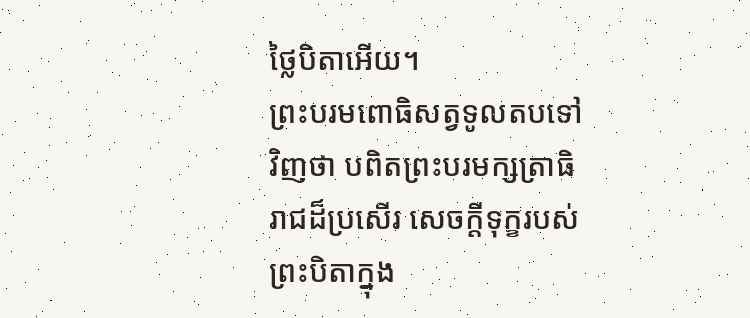ថ្លៃបិតាអើយ។
ព្រះបរមពោធិសត្វទូលតបទៅវិញថា បពិតព្រះបរមក្សត្រាធិរាជដ៏ប្រសើរ សេចក្ដីទុក្ខរបស់ព្រះបិតាក្នុង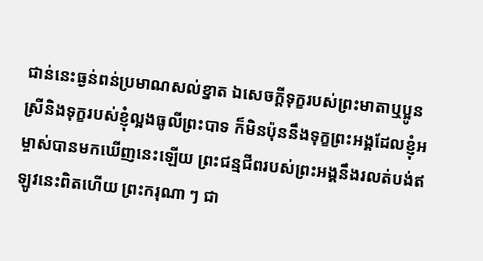ជាន់នេះធ្ងន់ពន់ប្រមាណសល់ខ្នាត ឯសេចក្ដីទុក្ខរបស់ព្រះមាតាឬប្អូនស្រីនិងទុក្ខរបស់ខ្ញុំល្អងធូលីព្រះបាទ ក៏មិនប៉ុននឹងទុក្ខព្រះអង្គដែលខ្ញុំអម្ចាស់បានមកឃើញនេះឡើយ ព្រះជន្មជីពរបស់ព្រះអង្គនឹងរលត់បង់ឥឡូវនេះពិតហើយ ព្រះករុណា ៗ ជា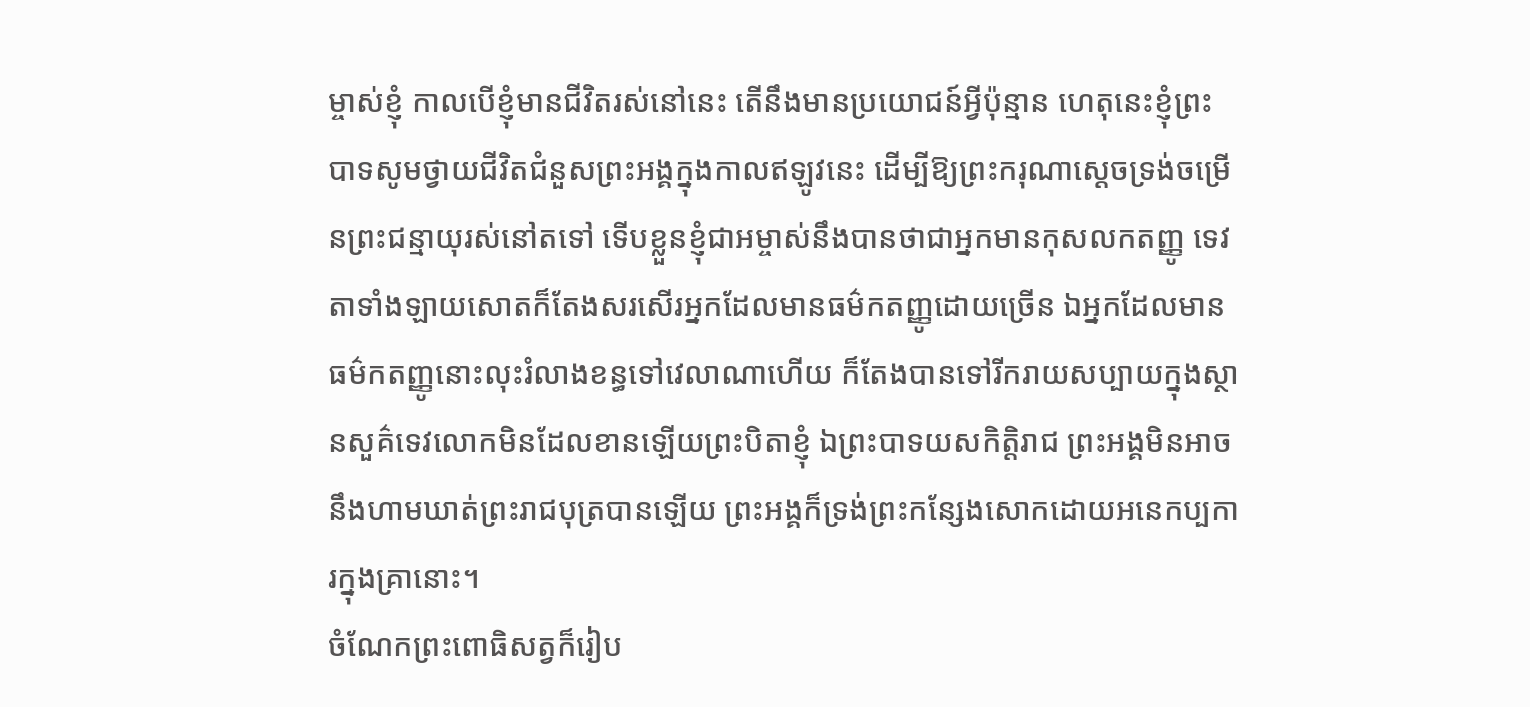ម្ចាស់ខ្ញុំ កាលបើខ្ញុំមានជីវិតរស់នៅនេះ តើនឹងមានប្រយោជន៍អ្វីប៉ុន្មាន ហេតុនេះខ្ញុំព្រះបាទសូមថ្វាយជីវិតជំនួសព្រះអង្គក្នុងកាលឥឡូវនេះ ដើម្បីឱ្យព្រះករុណាស្ដេចទ្រង់ចម្រើនព្រះជន្មាយុរស់នៅតទៅ ទើបខ្លួនខ្ញុំជាអម្ចាស់នឹងបានថាជាអ្នកមានកុសលកតញ្ញូ ទេវតាទាំងឡាយសោតក៏តែងសរសើរអ្នកដែលមានធម៌កតញ្ញូដោយច្រើន ឯអ្នកដែលមានធម៌កតញ្ញូនោះលុះរំលាងខន្ធទៅវេលាណាហើយ ក៏តែងបានទៅរីករាយសប្បាយក្នុងស្ថានសួគ៌ទេវលោកមិនដែលខានឡើយព្រះបិតាខ្ញុំ ឯព្រះបាទយសកិត្តិរាជ ព្រះអង្គមិនអាចនឹងហាមឃាត់ព្រះរាជបុត្របានឡើយ ព្រះអង្គក៏ទ្រង់ព្រះកន្សែងសោកដោយអនេកប្បការក្នុងគ្រានោះ។
ចំណែកព្រះពោធិសត្វក៏រៀប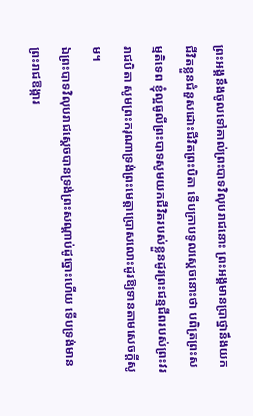ព្រះអង្គនឹងចូលទៅគាល់ព្រះបាទវិលុបរាជនោះ ព្រះអង្គមានប្រាថ្នានឹងយកជីវិតខ្លួនជំនួសដោះជីវិតព្រះបិតា ទើបក្រាបទូលស្ដេចនោះថា បពិត្រព្រះសម្មតិទេព ខ្ញុំល្អធូលីព្រះបាទសូមយកជីវិតរបស់ខ្លួនដូរព្រះជន្មជីពរបស់ព្រះវររាជបិតា សូមព្រះករុណាទ្រង់ព្រះមេត្តាប្រោសលោះដូរឱ្យទានតាមសេចក្ដីសូម។
ឯព្រះបាទវិលុបរាជស្ដេចបានទ្រង់ព្រះសណ្ដាប់ដូច្នោះហើយ ទើបទ្រង់មានព្រះរាជឱង្ការ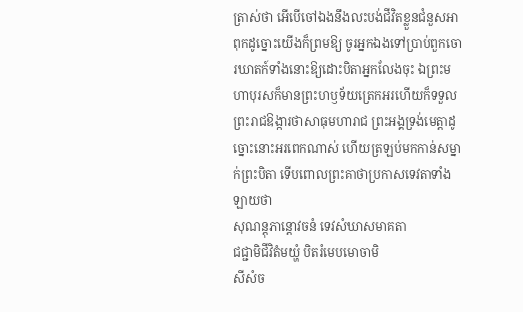ត្រាស់ថា អើបើចៅឯងនឹងលះបង់ជីវិតខ្លួនជំនួសអាពុកដូច្នោះយើងក៏ព្រមឱ្យ ចូរអ្នកឯងទៅប្រាប់ពួកចោរឃាតក៍ទាំងនោះឱ្យដោះបិតាអ្នកលែងចុះ ឯព្រះមហាបុរសក៏មានព្រះហឫទ័យត្រេកអរហើយក៏ទទួលព្រះរាជឱង្ការថាសាធុមហារាជ ព្រះអង្គទ្រង់មេត្តាដូច្នោះនោះអរពេកណាស់ ហើយត្រឡប់មកកាន់សម្នាក់ព្រះបិតា ទើបពោលព្រះគាថាប្រកាសទេវតាទាំងឡាយថា
សុណន្តុភាន្តោវចនំ ទេវសំឃាសមាគតា
ជជ្ជាមិជីវិតំមយ្ហំ បិតរំមេបមោចាមិ
សីសំច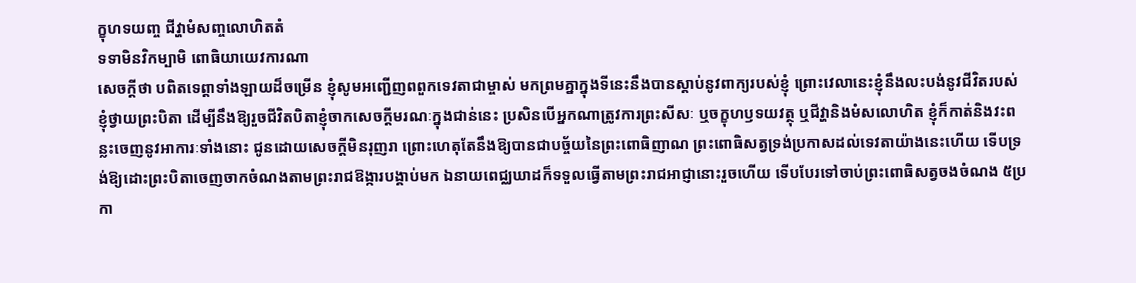ក្ខុហទយញ្ច ជីវ្ហាមំសញ្ចលោហិតតំ
ទទាមិនវិកម្បាមិ ពោធិយាយេវការណា
សេចក្ដីថា បពិតទេព្ដាទាំងឡាយដ៏ចម្រើន ខ្ញុំសូមអញ្ជើញពពួកទេវតាជាម្ចាស់ មកព្រមគ្នាក្នុងទីនេះនឹងបានស្ដាប់នូវពាក្យរបស់ខ្ញុំ ព្រោះវេលានេះខ្ញុំនឹងលះបង់នូវជីវិតរបស់ខ្ញុំថ្វាយព្រះបិតា ដើម្បីនឹងឱ្យរួចជីវិតបិតាខ្ញុំចាកសេចក្ដីមរណៈក្នុងជាន់នេះ ប្រសិនបើអ្នកណាត្រូវការព្រះសីសៈ ឬចក្ខុហឫទយវត្ថុ ឬជីវ្ហានិងមំសលោហិត ខ្ញុំក៏កាត់និងវះពន្លះចេញនូវអាការៈទាំងនោះ ជូនដោយសេចក្ដីមិនរុញរា ព្រោះហេតុតែនឹងឱ្យបានជាបច្ច័យនៃព្រះពោធិញាណ ព្រះពោធិសត្វទ្រង់ប្រកាសដល់ទេវតាយ៉ាងនេះហើយ ទើបទ្រង់ឱ្យដោះព្រះបិតាចេញចាកចំណងតាមព្រះរាជឱង្ការបង្គាប់មក ឯនាយពេជ្ឈឃាដក៏ទទួលធ្វើតាមព្រះរាជអាជ្ញានោះរួចហើយ ទើបបែរទៅចាប់ព្រះពោធិសត្វចងចំណង ៥ប្រកា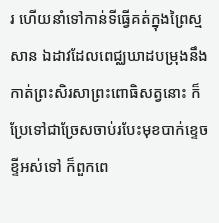រ ហើយនាំទៅកាន់ទីធ្វើគត់ក្នុងព្រៃស្មសាន ឯដាវដែលពេជ្ឈឃាដបម្រុងនឹងកាត់ព្រះសិរសាព្រះពោធិសត្វនោះ ក៏ប្រែទៅជាច្រែសចាប់របែះមុខបាក់ខ្ទេចខ្ទីអស់ទៅ ក៏ពួកពេ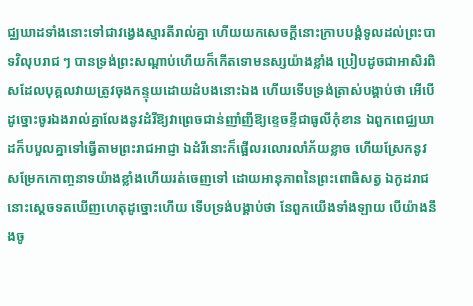ជ្ឈឃាដទាំងនោះទៅជាវង្វេងស្មារតីរាល់គ្នា ហើយយកសេចក្ដីនោះក្រាបបង្គំទូលដល់ព្រះបាទវិលុបរាជ ៗ បានទ្រង់ព្រះសណ្ដាប់ហើយក៏កើតទោមនស្សយ៉ាងខ្លាំង ប្រៀបដូចជាអាសិរពិសដែលបុគ្គលវាយត្រូវចុងកន្ទុយដោយដំបងនោះឯង ហើយទើបទ្រង់ត្រាស់បង្គាប់ថា អើបើដូច្នោះចូរឯងរាល់គ្នាលែងនូវដំរីឱ្យវាព្រេចជាន់ញាំញីឱ្យខ្ទេចខ្ទីជាធូលីកុំខាន ឯពួកពេជ្ឈឃាដក៏បបួលគ្នាទៅធ្វើតាមព្រះរាជអាជ្ញា ឯដំរីនោះក៏ផ្អើលរលោរលាំភ័យខ្លាច ហើយស្រែកនូវសម្រែកកោញ្ចនាទយ៉ាងខ្លាំងហើយរត់ចេញទៅ ដោយអានុភាពនៃព្រះពោធិសត្វ ឯកូដរាជនោះស្ដេចទតឃើញហេតុដូច្នោះហើយ ទើបទ្រង់បង្គាប់ថា នែពួកយើងទាំងឡាយ បើយ៉ាងនឹងចូ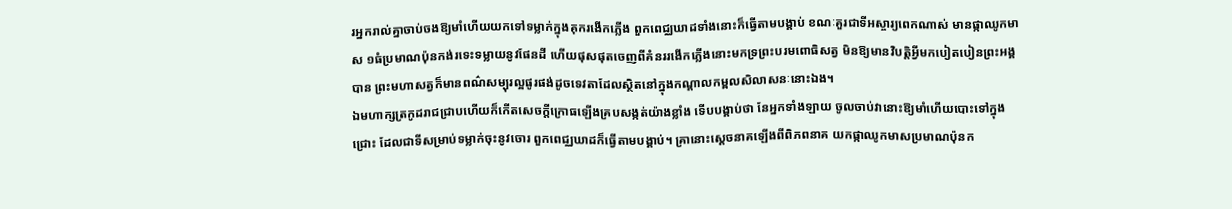រអ្នករាល់គ្នាចាប់ចងឱ្យមាំហើយយកទៅទម្លាក់ក្នុងគុករងើកភ្លើង ពួកពេជ្ឈឃាដទាំងនោះក៏ធ្វើតាមបង្គាប់ ខណៈគួរជាទីអស្ចារ្យពេកណាស់ មានផ្កាឈូកមាស ១ធំប្រមាណប៉ុនកង់រទេះទម្លាយនូវផែនដី ហើយផុសផុតចេញពីគំនររងើកភ្លើងនោះមកទ្រព្រះបរមពោធិសត្វ មិនឱ្យមានវិបត្តិអ្វីមកបៀតបៀនព្រះអង្គបាន ព្រះមហាសត្វក៏មានពណ៌សម្បុរល្អផូរផង់ដូចទេវតាដែលស្ថិតនៅក្នុងកណ្ដាលកម្ពលសិលាសនៈនោះឯង។
ឯមហាក្សត្រកូដរាជជ្រាបហើយក៏កើតសេចក្ដីក្រោធឡើងគ្របសង្កត់យ៉ាងខ្លាំង ទើបបង្គាប់ថា នែអ្នកទាំងឡាយ ចូលចាប់វានោះឱ្យមាំហើយបោះទៅក្នុងជ្រោះ ដែលជាទីសម្រាប់ទម្លាក់ចុះនូវចោរ ពួកពេជ្ឈឃាដក៏ធ្វើតាមបង្គាប់។ គ្រានោះស្ដេចនាគឡើងពីពិភពនាគ យកផ្កាឈូកមាសប្រមាណប៉ុនក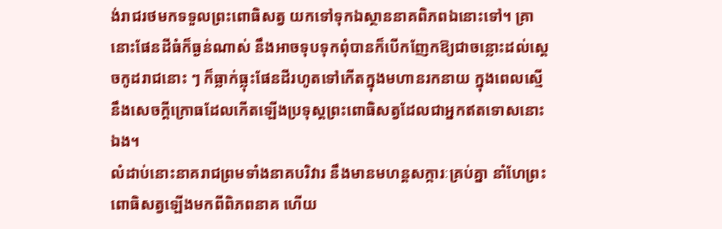ង់រាជរថមកទទួលព្រះពោធិសត្វ យកទៅទុកឯស្ថាននាគពិភពឯនោះទៅ។ គ្រានោះផែនដីធំក៏ធ្ងន់ណាស់ នឹងអាចទុបទុកពុំបានក៏បើកញែកឱ្យជាចន្លោះដល់ស្ដេចកូដរាជនោះ ៗ ក៏ធ្លាក់ធ្លុះផែនដីរហូតទៅកើតក្នុងមហានរកនាយ ក្នុងពេលស្មើនឹងសេចក្ដីក្រោធដែលកើតឡើងប្រទុស្តព្រះពោធិសត្វដែលជាអ្នកឥតទោសនោះឯង។
លំដាប់នោះនាគរាជព្រមទាំងនាគបរិវារ នឹងមានមហន្តសក្ការៈគ្រប់គ្នា នាំហែព្រះពោធិសត្វឡើងមកពីពិភពនាគ ហើយ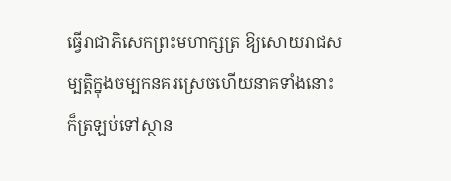ធ្វើរាជាភិសេកព្រះមហាក្សត្រ ឱ្យសោយរាជសម្បត្តិក្នុងចម្បកនគរស្រេចហើយនាគទាំងនោះ ក៏ត្រឡប់ទៅស្ថាន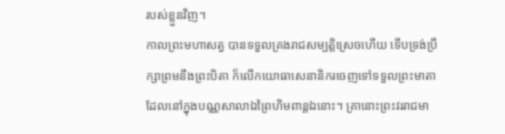របស់ខ្លួនវិញ។
កាលព្រះមហាសត្វ បានទទួលគ្រងរាជសម្បត្តិស្រេចហើយ ទើបទ្រង់ប្រឹក្សាព្រមនឹងព្រះបិតា ក៏លើកយោធាសេនានិករចេញទៅទទួលព្រះមាតា ដែលនៅក្នុងបណ្ណសាលាឯព្រៃហិមពាន្តឯនោះ។ គ្រានោះព្រះវររាជមា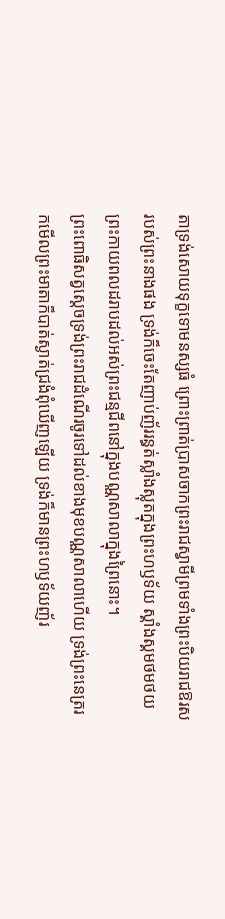តាទ្រង់សោយទុក្ខទោមនស្សធំ ព្រោះព្រាត់ប្រាសចាកព្រះរាជស្វាមីព្រមទាំងព្រះបិយរាជឱរសរបស់ព្រះនាងផង ទ្រង់ក៏ចេះតែញាប់ញ័ររន្ធត់ស្លាំងស្លុតក្នុងព្រះហឫទ័យ ស្គាំងស្គមថមថយព្រះកាយពលដរាបដល់អស់ព្រះជន្មជីពនៅក្នុងបណ្ណសាលាក្នុងព្រៃនោះ។
ព្រះពោធិសត្វស្ដេចទ្រង់ព្រះរាជដំណើរចូរទៅដល់ខាងមុខបណ្ណសាលាហើយ ទ្រង់ព្រះនេត្ររកមើលព្រះមាតាក៏បាត់ស្ងាត់ជ្រងំពុំឃើញឡើយ ទ្រង់ក៏មានព្រះហឫទ័យញ័រ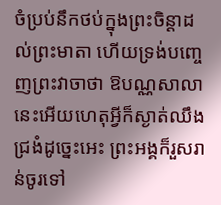ចំប្រប់នឹកថប់ក្នុងព្រះចិន្ដាដល់ព្រះមាតា ហើយទ្រង់បញ្ចេញព្រះវាចាថា ឱបណ្ណសាលានេះអើយហេតុអ្វីក៏ស្ងាត់ឈឹងជ្រងំដូច្នេះអេះ ព្រះអង្គក៏រួសរាន់ចូរទៅ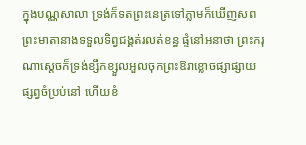ក្នុងបណ្ណសាលា ទ្រង់ក៏ទតព្រះនេត្រទៅភ្លាមក៏ឃើញសពព្រះមាតានាងទទួលទិព្វជង្គត់រលត់ខន្ធ ផ្ទំនៅអនាថា ព្រះករុណាស្ដេចក៏ទ្រង់ខ្សឹកខ្សួលអួលចុកព្រះឱរាខ្លោចផ្សាផ្សាយផ្សព្វចំប្រប់នៅ ហើយខំ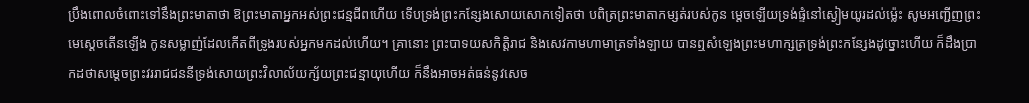ប្រឹងពោលចំពោះទៅនឹងព្រះមាតាថា ឱព្រះមាតាអ្នកអស់ព្រះជន្មជីពហើយ ទើបទ្រង់ព្រះកន្សែងសោយសោកទៀតថា បពិត្រព្រះមាតាកម្សត់របស់កូន ម្ដេចឡើយទ្រង់ផ្ទំនៅស្ងៀមយូរដល់ម្ល៉េះ សូមអញ្ជើញព្រះមេស្ដេចតើនឡើង កូនសម្លាញ់ដែលកើតពីទ្រូងរបស់អ្នកមកដល់ហើយ។ គ្រានោះ ព្រះបាទយសកិត្តិរាជ និងសេវកាមហាមាត្រទាំងឡាយ បានឮសំឡេងព្រះមហាក្សត្រទ្រង់ព្រះកន្សែងដូច្នោះហើយ ក៏ដឹងប្រាកដថាសម្ដេចព្រះវររាជជននីទ្រង់សោយព្រះវិលាល័យក្ស័យព្រះជន្មាយុហើយ ក៏នឹងអាចអត់ធន់នូវសេច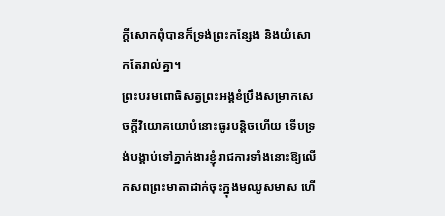ក្ដីសោកពុំបានក៏ទ្រង់ព្រះកន្សែង និងយំសោកតែរាល់គ្នា។
ព្រះបរមពោធិសត្វព្រះអង្គខំប្រឹងសម្រាកសេចក្ដីវិយោគយោបំនោះធូរបន្តិចហើយ ទើបទ្រង់បង្គាប់ទៅភ្នាក់ងារខ្ញុំរាជការទាំងនោះឱ្យលើកសពព្រះមាតាដាក់ចុះក្នុងមឈូសមាស ហើ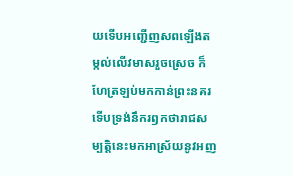យទើបអញ្ជើញសពឡើងតម្កល់លើវមាសរួចស្រេច ក៏ហែត្រឡប់មកកាន់ព្រះនគរ ទើបទ្រង់នឹករឭកថារាជសម្បត្តិនេះមកអាស្រ័យនូវអញ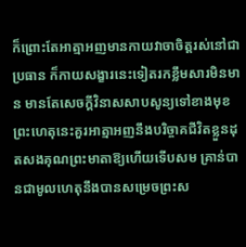ក៏ព្រោះតែអាត្មាអញមានកាយវាចាចិត្តរស់នៅជាប្រធាន ក៏កាយសង្ខារនេះទៀតរកខ្លឹមសារមិនមាន មានតែសេចក្ដីវិនាសសាបសូន្យទៅខាងមុខ ព្រះហេតុនេះគួរអាត្មាអញនឹងបរិច្ចាគជីវិតខ្លួនដុតសងគុណព្រះមាតាឱ្យហើយទើបសម គ្រាន់បានជាមូលហេតុនឹងបានសម្រេចព្រះស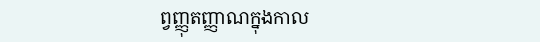ព្វញ្ញុតញ្ញាណក្នុងកាល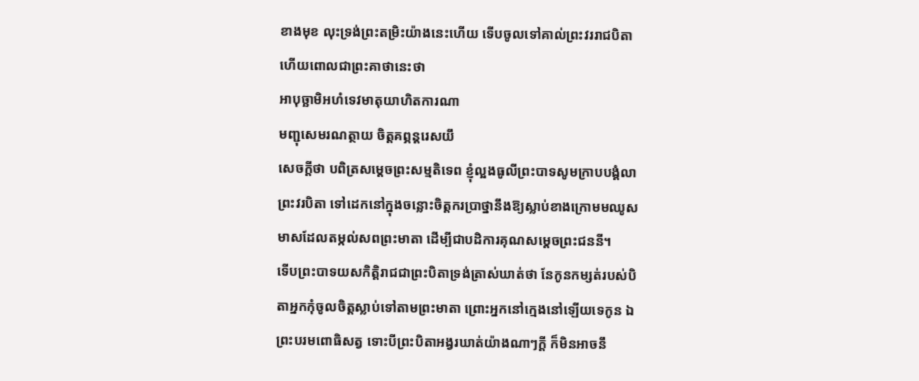ខាងមុខ លុះទ្រង់ព្រះតម្រិះយ៉ាងនេះហើយ ទើបចូលទៅគាល់ព្រះវររាជបិតា ហើយពោលជាព្រះគាថានេះថា
អាបុច្ឆាមិអហំទេវមាតុយាហិតការណា
មញ្ជុសេមរណត្ថាយ ចិត្តគព្ភន្តរេសយឹ
សេចក្ដីថា បពិត្រសម្ដេចព្រះសម្មតិទេព ខ្ញុំល្អងធូលីព្រះបាទសូមក្រាបបង្គំលាព្រះវរបិតា ទៅដេកនៅក្នុងចន្លោះចិត្តករប្រាថ្នានឹងឱ្យស្លាប់ខាងក្រោមមឈូសមាសដែលតម្កល់សពព្រះមាតា ដើម្បីជាបដិការគុណសម្ដេចព្រះជននី។
ទើបព្រះបាទយសកិត្តិរាជជាព្រះបិតាទ្រង់ត្រាស់ឃាត់ថា នែកូនកម្សត់របស់បិតាអ្នកកុំចូលចិត្តស្លាប់ទៅតាមព្រះមាតា ព្រោះអ្នកនៅក្មេងនៅឡើយទេកូន ឯព្រះបរមពោធិសត្វ ទោះបីព្រះបិតាអង្វរឃាត់យ៉ាងណាៗក្ដី ក៏មិនអាចនឹ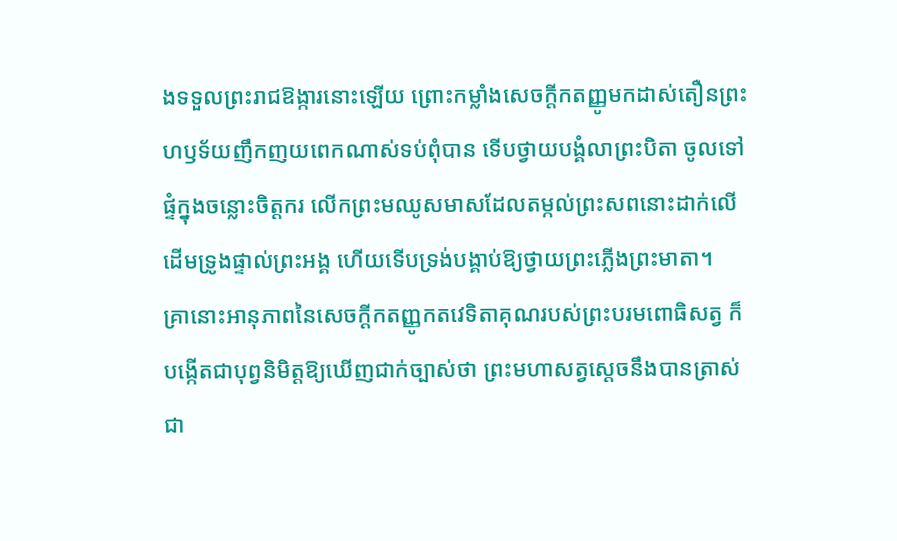ងទទួលព្រះរាជឱង្ការនោះឡើយ ព្រោះកម្លាំងសេចក្ដីកតញ្ញូមកដាស់តឿនព្រះហឫទ័យញឹកញយពេកណាស់ទប់ពុំបាន ទើបថ្វាយបង្គំលាព្រះបិតា ចូលទៅផ្ទំក្នុងចន្លោះចិត្តករ លើកព្រះមឈូសមាសដែលតម្កល់ព្រះសពនោះដាក់លើដើមទ្រូងផ្ទាល់ព្រះអង្គ ហើយទើបទ្រង់បង្គាប់ឱ្យថ្វាយព្រះភ្លើងព្រះមាតា។
គ្រានោះអានុភាពនៃសេចក្ដីកតញ្ញូកតវេទិតាគុណរបស់ព្រះបរមពោធិសត្វ ក៏បង្កើតជាបុព្វនិមិត្តឱ្យឃើញជាក់ច្បាស់ថា ព្រះមហាសត្វស្ដេចនឹងបានត្រាស់ជា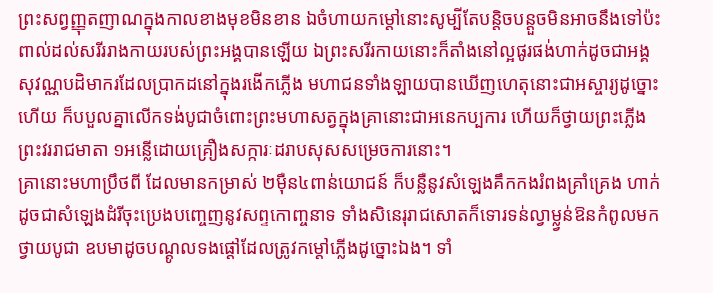ព្រះសព្វញ្ញុតញាណក្នុងកាលខាងមុខមិនខាន ឯចំហាយកម្ដៅនោះសូម្បីតែបន្តិចបន្តួចមិនអាចនឹងទៅប៉ះពាល់ដល់សរីររាងកាយរបស់ព្រះអង្គបានឡើយ ឯព្រះសរីរកាយនោះក៏តាំងនៅល្អផូរផង់ហាក់ដូចជាអង្គសុវណ្ណបដិមាករដែលប្រាកដនៅក្នុងរងើកភ្លើង មហាជនទាំងឡាយបានឃើញហេតុនោះជាអស្ចារ្យដូច្នោះហើយ ក៏បបួលគ្នាលើកទង់បូជាចំពោះព្រះមហាសត្វក្នុងគ្រានោះជាអនេកប្បការ ហើយក៏ថ្វាយព្រះភ្លើងព្រះវររាជមាតា ១អន្លើដោយគ្រឿងសក្ការៈដរាបសុសសម្រេចការនោះ។
គ្រានោះមហាប្រឹថពី ដែលមានកម្រាស់ ២ម៉ឺន៤ពាន់យោជន៍ ក៏បន្លឺនូវសំឡេងគឹកកងរំពងគ្រាំគ្រេង ហាក់ដូចជាសំឡេងដំរីចុះប្រេងបញ្ចេញនូវសព្ទកោញ្ចនាទ ទាំងសិនេរុរាជសោតក៏ទោរទន់ល្វាម្ល្វន់ឱនកំពូលមកថ្វាយបូជា ឧបមាដូចបណ្ដូលទងផ្ដៅដែលត្រូវកម្ដៅភ្លើងដូច្នោះឯង។ ទាំ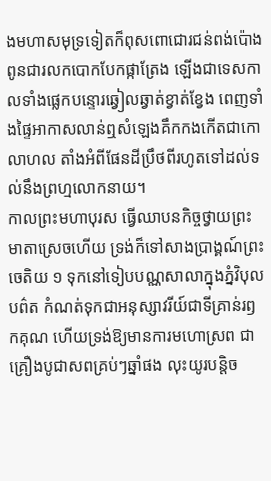ងមហាសមុទ្រទៀតក៏ពុសពោជោរជន់ពង់ប៉ោងពូនជារលកបោកបែកផ្កាត្រែង ឡើងជាទេសកាលទាំងផ្លេកបន្ទោរឆ្វៀលឆ្វាត់ខ្វាត់ខ្វែង ពេញទាំងផ្ទៃអាកាសលាន់ឮសំឡេងគឹកកងកើតជាកោលាហល តាំងអំពីផែនដីប្រឹថពីរហូតទៅដល់ទល់នឹងព្រហ្មលោកនាយ។
កាលព្រះមហាបុរស ធ្វើឈាបនកិច្ចថ្វាយព្រះមាតាស្រេចហើយ ទ្រង់ក៏ទៅសាងប្រាង្គណ៍ព្រះចេតិយ ១ ទុកនៅទៀបបណ្ណសាលាក្នុងភ្នំវិបុលបព៌ត កំណត់ទុកជាអនុស្សាវរីយ៍ជាទីគ្រាន់រឭកគុណ ហើយទ្រង់ឱ្យមានការមហោស្រព ជាគ្រឿងបូជាសពគ្រប់ៗឆ្នាំផង លុះយូរបន្តិច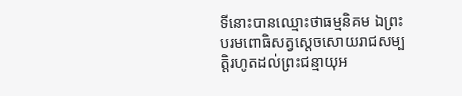ទីនោះបានឈ្មោះថាធម្មនិគម ឯព្រះបរមពោធិសត្វស្ដេចសោយរាជសម្បត្តិរហូតដល់ព្រះជន្មាយុអ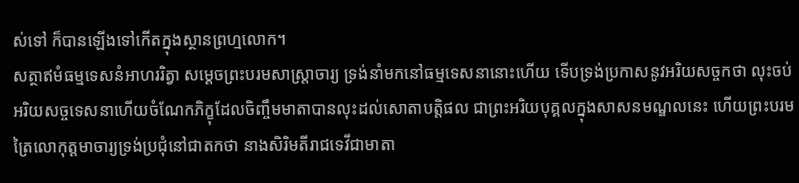ស់ទៅ ក៏បានឡើងទៅកើតក្នុងស្ថានព្រហ្មលោក។
សត្ថាឥមំធម្មទេសនំអាហររិត្វា សម្ដេចព្រះបរមសាស្ត្រាចារ្យ ទ្រង់នាំមកនៅធម្មទេសនានោះហើយ ទើបទ្រង់ប្រកាសនូវអរិយសច្ចកថា លុះចប់អរិយសច្ចទេសនាហើយចំណែកភិក្ខុដែលចិញ្ចឹមមាតាបានលុះដល់សោតាបត្តិផល ជាព្រះអរិយបុគ្គលក្នុងសាសនមណ្ឌលនេះ ហើយព្រះបរមត្រៃលោកុត្តមាចារ្យទ្រង់ប្រជុំនៅជាតកថា នាងសិរិមតីរាជទេវីជាមាតា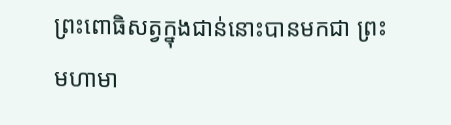ព្រះពោធិសត្វក្នុងជាន់នោះបានមកជា ព្រះមហាមា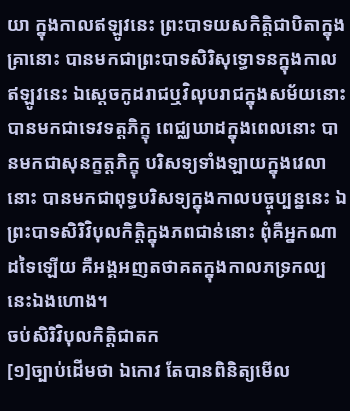យា ក្នុងកាលឥឡូវនេះ ព្រះបាទយសកិត្តិជាបិតាក្នុងគ្រានោះ បានមកជាព្រះបាទសិរិសុទ្ធោទនក្នុងកាលឥឡូវនេះ ឯស្ដេចកូដរាជឬវិលុបរាជក្នុងសម័យនោះ បានមកជាទេវទត្តភិក្ខុ ពេជ្ឈឃាដក្នុងពេលនោះ បានមកជាសុនក្ខត្តភិក្ខុ បរិសទ្យទាំងឡាយក្នុងវេលានោះ បានមកជាពុទ្ធបរិសទ្យក្នុងកាលបច្ចុប្បន្ននេះ ឯព្រះបាទសិរិវិបុលកិត្តិក្នុងភពជាន់នោះ ពុំគឺអ្នកណាដទៃឡើយ គឺអង្គអញតថាគតក្នុងកាលភទ្រកល្បនេះឯងហោង។
ចប់សិរិវិបុលកិត្តិជាតក
[១]ច្បាប់ដើមថា ឯកោវ តែបានពិនិត្យមើល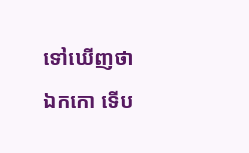ទៅឃើញថា ឯកកោ ទើប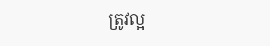ត្រូវល្អ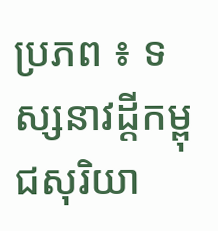ប្រភព ៖ ទស្សនាវដ្ដីកម្ពុជសុរិយា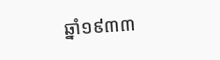ឆ្នាំ១៩៣៣